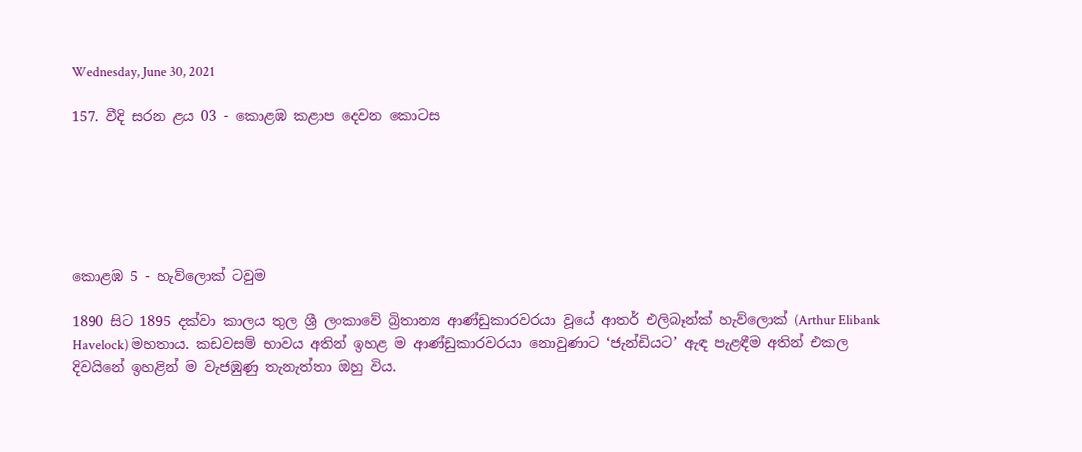Wednesday, June 30, 2021

157. වීදි සරන ළය 03 - කොළඹ කළාප දෙවන කොටස






කොළඹ 5 - හැව්ලොක් ටවුම

1890 සිට 1895 දක්වා කාලය තුල ශ්‍රී ලංකාවේ බ්‍රිතාන්‍ය ආණ්ඩුකාරවරයා වූයේ ආතර් එලිබෑන්ක් හැව්ලොක් (Arthur Elibank Havelock) මහතාය. කඩවසම් භාවය අතින් ඉහළ ම ආණ්ඩුකාරවරයා නොවුණාට ‘ජැන්ඩියට’ ඇඳ පැළඳීම අතින් එකල දිවයිනේ ඉහළින් ම වැජඹුණු තැනැත්තා ඔහු විය.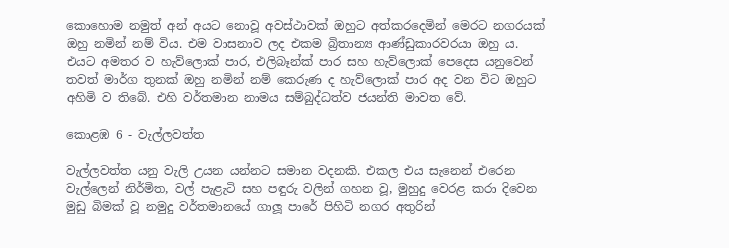කොහොම නමුත් අන් අයට නොවූ අවස්ථාවක් ඔහුට අත්කරදෙමින් මෙරට නගරයක් ඔහු නමින් නම් විය. එම වාසනාව ලද එකම බ්‍රිතාන්‍ය ආණ්ඩුකාරවරයා ඔහු ය. එයට අමතර ව හැව්ලොක් පාර, එලිබෑන්ක් පාර සහ හැව්ලොක් පෙදෙස යනුවෙන් තවත් මාර්ග තුනක් ඔහු නමින් නම් කෙරුණ ද හැව්ලොක් පාර අද වන විට ඔහුට අහිමි ව තිබේ. එහි වර්තමාන නාමය සම්බුද්ධත්ව ජයන්ති මාවත වේ.

කොළඹ 6 - වැල්ලවත්ත

වැල්ලවත්ත යනු වැලි උයන යන්නට සමාන වදනකි. එකල එය සැනෙන් එරෙන වැල්ලෙන් නිර්මිත, වල් පැළැටි සහ පඳුරු වලින් ගහන වූ, මුහුදු වෙරළ කරා දිවෙන මුඩු බිමක් වූ නමුදු වර්තමානයේ ගාලූ පාරේ පිහිටි නගර අතුරින්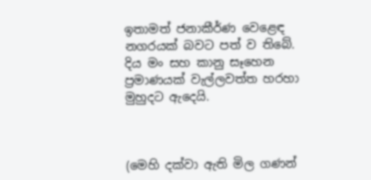ඉතාමත් ජනාකීර්ණ වෙළෙඳ නගරයක් බවට පත් ව තිබේ. දිය මං සහ කානු සෑහෙන ප්‍රමාණයක් වැල්ලවත්ත හරහා මුහුදට ඇදෙයි.



(මෙහි දක්වා ඇති මිල ගණන්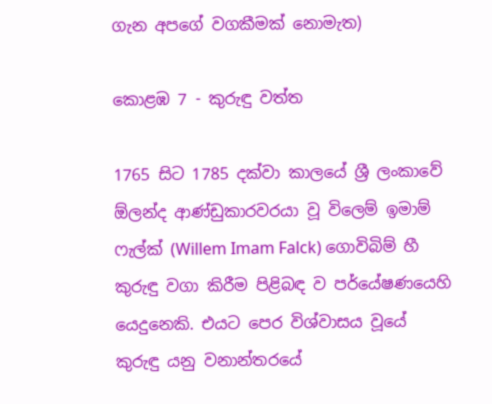ගැන අපගේ වගකීමක් නොමැත)

කොළඹ 7 - කුරුඳු වත්ත

1765 සිට 1785 දක්වා කාලයේ ශ්‍රී ලංකාවේ ඕලන්ද ආණ්ඩුකාරවරයා වූ විලෙම් ඉමාම් ෆැල්ක් (Willem Imam Falck) ගොවිබිම් හී කුරුඳු වගා කිරීම පිළිබඳ ව පර්යේෂණයෙහි යෙදුනෙකි. එයට පෙර විශ්වාසය වූයේ කුරුඳු යනු වනාන්තරයේ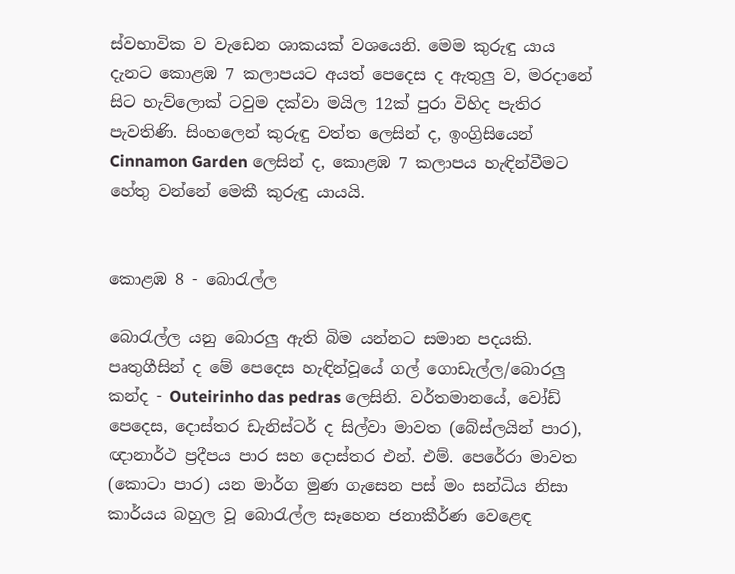ස්වභාවික ව වැඩෙන ශාකයක් වශයෙනි. මෙම කුරුඳු යාය දැනට කොළඹ 7 කලාපයට අයත් පෙදෙස ද ඇතුලු ව, මරදානේ සිට හැව්ලොක් ටවුම දක්වා මයිල 12ක් පුරා විහිද පැතිර පැවතිණි. සිංහලෙන් කුරුඳු වත්ත ලෙසින් ද, ඉංග්‍රිසියෙන් Cinnamon Garden ලෙසින් ද, කොළඹ 7 කලාපය හැඳින්වීමට හේතු වන්නේ මෙකී කුරුඳු යායයි.


කොළඹ 8 - බොරැල්ල

බොරැල්ල යනු බොරලු ඇති බිම යන්නට සමාන පදයකි. පෘතුගීසින් ද මේ පෙදෙස හැඳින්වූයේ ගල් ගොඩැල්ල/බොරලු කන්ද - Outeirinho das pedras ලෙසිනි. වර්තමානයේ, වෝඩ් පෙදෙස, දොස්තර ඩැනිස්ටර් ද සිල්වා මාවත (බේස්ලයින් පාර), ඥානාර්ථ ප්‍රදීපය පාර සහ දොස්තර එන්. එම්. පෙරේරා මාවත (කොටා පාර) යන මාර්ග මුණ ගැසෙන පස් මං සන්ධිය නිසා කාර්යය බහුල වූ බොරැල්ල සෑහෙන ජනාකීර්ණ වෙළෙඳ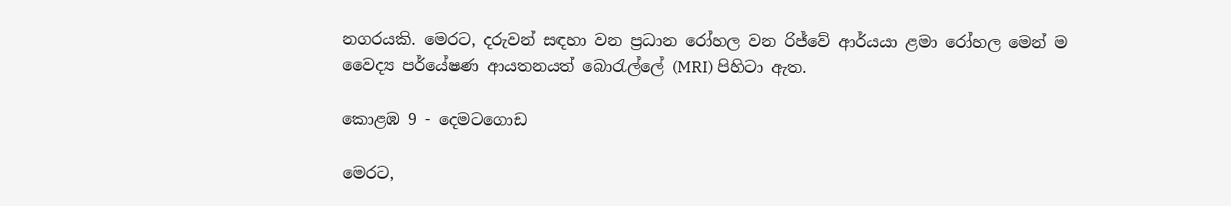නගරයකි. මෙරට, දරුවන් සඳහා වන ප්‍රධාන රෝහල වන රිජ්වේ ආර්යයා ළමා රෝහල මෙන් ම වෛද්‍ය පර්යේෂණ ආයතනයත් බොරැල්ලේ (MRI) පිහිටා ඇත.

කොළඹ 9 - දෙමටගොඩ

මෙරට,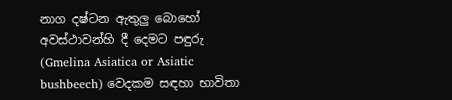නාග දෂ්ටන ඇතුලු බොහෝ අවස්ථාවන්හි දී දෙමට පඳුරු (Gmelina Asiatica or Asiatic bushbeech) වෙදකම සඳහා භාවිතා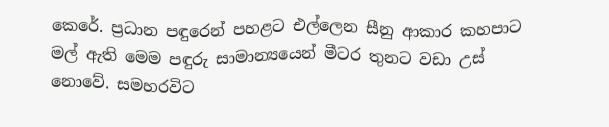කෙරේ. ප්‍රධාන පඳුරෙන් පහළට එල්ලෙන සීනු ආකාර කහපාට මල් ඇති මෙම පඳුරු සාමාන්‍යයෙන් මීටර තුනට වඩා උස් නොවේ. සමහරවිට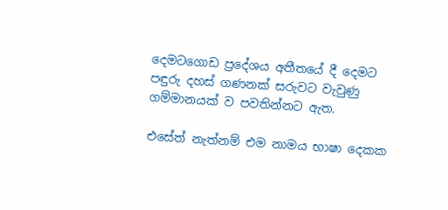දෙමටගොඩ ප්‍රදේශය අතීතයේ දී දෙමට පඳුරු දහස් ගණනක් සරුවට වැවුණු ගම්මානයක් ව පවතින්නට ඇත.

එසේත් නැත්නම් එම නාමය භාෂා දෙකක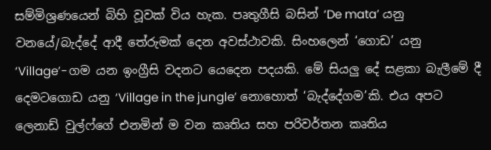සම්මිශ්‍රණයෙන් බිහි වූවක් විය හැක. පෘතුගීසි බසින් ‘De mata’ යනු වනයේ/බැද්දේ ආදී තේරුමක් දෙන අවස්ථාවකි. සිංහලෙන් ‘ගොඩ’ යනු ‘Village’-ගම යන ඉංග්‍රීසි වදනට යෙදෙන පදයකි. මේ සියලු දේ සළකා බැලීමේ දී දෙමටගොඩ යනු ‘Village in the jungle’ නොහොත් ‘බැද්දේගම’කි. එය අපට ලෙනාඩ් වුල්ෆ්ගේ එනමින් ම වන කෘතිය සහ පරිවර්තන කෘතිය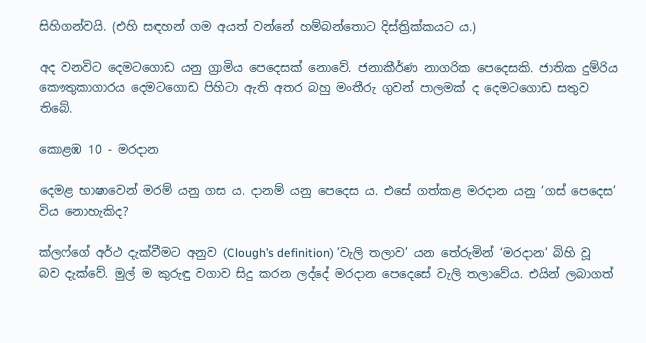සිහිගන්වයි. (එහි සඳහන් ගම අයත් වන්නේ හම්බන්තොට දිස්ත්‍රික්කයට ය.)

අද වනවිට දෙමටගොඩ යනු ග්‍රාමිය පෙදෙසක් නොවේ. ජනාකීර්ණ නාගරික පෙදෙසකි. ජාතික දුම්රිය කෞතුකාගාරය දෙමටගොඩ පිහිටා ඇති අතර බහු මංතීරු ගුවන් පාලමක් ද දෙමටගොඩ සතුව තිබේ.

කොළඹ 10 - මරදාන

දෙමළ භාෂාවෙන් මරම් යනු ගස ය. දානම් යනු පෙදෙස ය. එසේ ගත්කළ මරදාන යනු ‘ගස් පෙදෙස’ විය නොහැකිද?

ක්ලෆ්ගේ අර්ථ දැක්වීමට අනුව (Clough’s definition) ‘වැලි තලාව’ යන තේරුමින් ‘මරදාන’ බිහි වූ බව දැක්වේ. මුල් ම කුරුඳු වගාව සිදු කරන ලද්දේ මරදාන පෙදෙසේ වැලි තලාවේය. එයින් ලබාගත්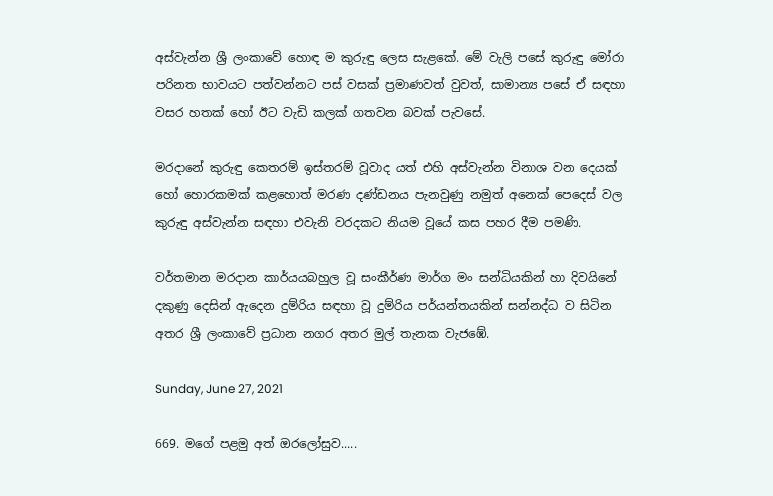අස්වැන්න ශ්‍රී ලංකාවේ හොඳ ම කුරුඳු ලෙස සැළකේ. මේ වැලි පසේ කුරුඳු මෝරා පරිනත භාවයට පත්වන්නට පස් වසක් ප්‍රමාණවත් වුවත්, සාමාන්‍ය පසේ ඒ සඳහා වසර හතක් හෝ ඊට වැඩි කලක් ගතවන බවක් පැවසේ.

මරදානේ කුරුඳු කෙතරම් ඉස්තරම් වූවාද යත් එහි අස්වැන්න විනාශ වන දෙයක් හෝ හොරකමක් කළහොත් මරණ දණ්ඩනය පැනවුණු නමුත් අනෙක් පෙදෙස් වල කුරුඳු අස්වැන්න සඳහා එවැනි වරදකට නියම වූයේ කස පහර දීම පමණි.

වර්තමාන මරදාන කාර්යයබහුල වූ සංකීර්ණ මාර්ග මං සන්ධියකින් හා දිවයිනේ දකුණු දෙසින් ඇදෙන දුම්රිය සඳහා වූ දුම්රිය පර්යන්තයකින් සන්නද්ධ ව සිටින අතර ශ්‍රී ලංකාවේ ප්‍රධාන නගර අතර මුල් තැනක වැජඹේ.

Sunday, June 27, 2021

669. මගේ පළමු අත් ඔරලෝසුව.....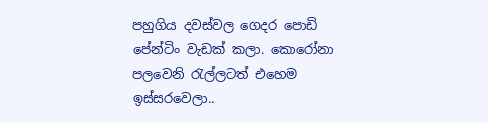පහුගිය දවස්වල ගෙදර පොඩි පේන්ටිං වැඩක් කලා. කොරෝනා පලවෙනි රැල්ලටත් එහෙම ඉස්සරවෙලා..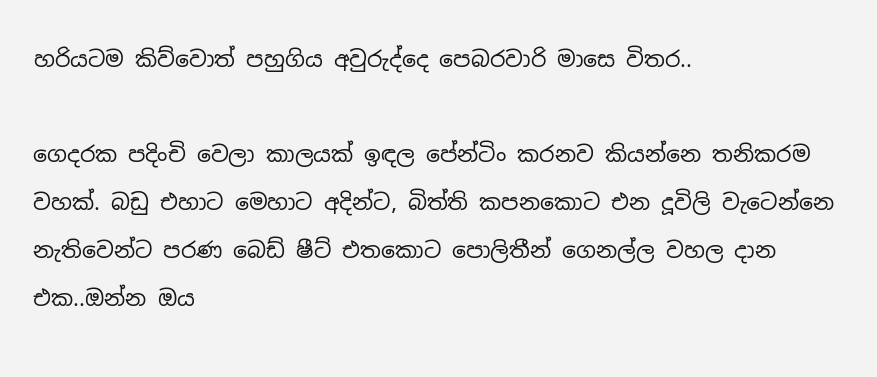හරියටම කිව්වොත් පහුගිය අවුරුද්දෙ පෙබරවාරි මාසෙ විතර..

ගෙදරක පදිංචි වෙලා කාලයක් ඉඳල පේන්ටිං කරනව කියන්නෙ තනිකරම වහක්. බඩු එහාට මෙහාට අදින්ට, බිත්ති කපනකොට එන දූවිලි වැටෙන්නෙ නැතිවෙන්ට පරණ බෙඩ් ෂීට් එතකොට පොලිතීන් ගෙනල්ල වහල දාන එක..ඔන්න ඔය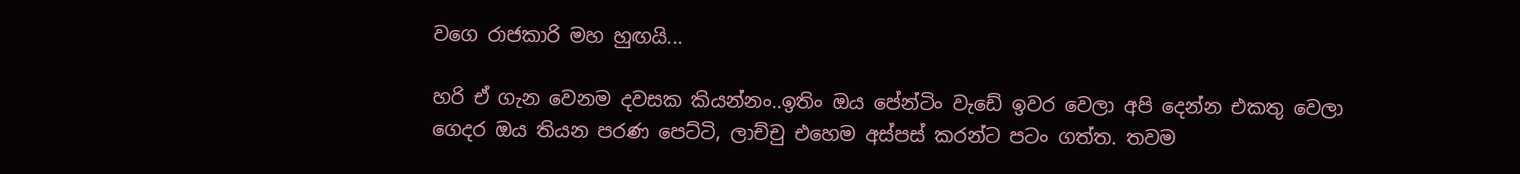වගෙ රාජකාරි මහ හුඟයි...

හරි ඒ ගැන වෙනම දවසක කියන්නං..ඉතිං ඔය පේන්ටිං වැඩේ ඉවර වෙලා අපි දෙන්න එකතු වෙලා ගෙදර ඔය තියන පරණ පෙට්ටි, ලාච්චු එහෙම අස්පස් කරන්ට පටං ගත්ත. තවම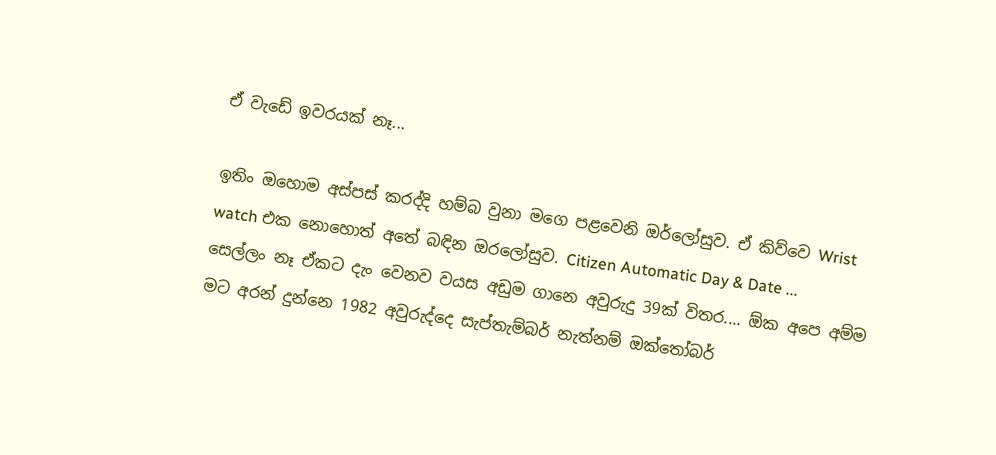ඒ වැඩේ ඉවරයක් නෑ...

ඉතිං ඔහොම අස්පස් කරද්දි හම්බ වුනා මගෙ පළවෙනි ඔර්ලෝසුව. ඒ කිව්වෙ Wrist watch එක නොහොත් අතේ බඳින ඔරලෝසුව. Citizen Automatic Day & Date ... සෙල්ලං නෑ ඒකට දැං වෙනව වයස අඩුම ගානෙ අවුරුදු 39ක් විතර.... ඕක අපෙ අම්ම මට අරන් දුන්නෙ 1982 අවුරුද්දෙ සැප්තැම්බර් නැත්නම් ඔක්තෝබර්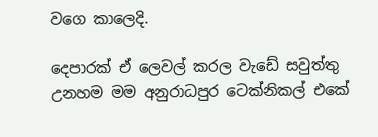වගෙ කාලෙදි.

දෙපාරක් ඒ ලෙවල් කරල වැඩේ සවුත්තු උනහම මම අනුරාධපුර ටෙක්නිකල් එකේ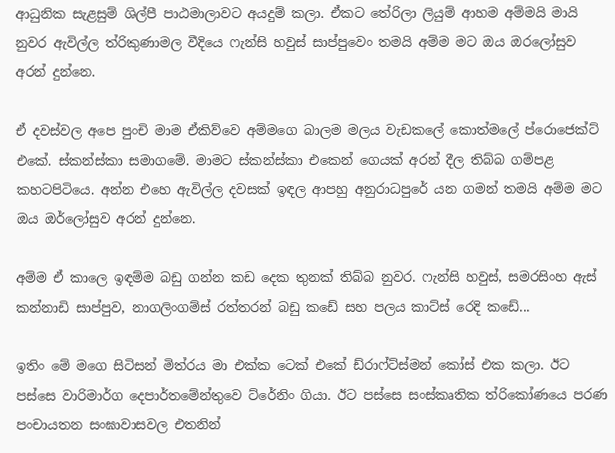ආධුනික සැළසුම් ශිල්පී පාඨමාලාවට අයදුම් කලා. ඒකට තේරිලා ලියුම් ආහම අම්මයි මායි නුවර ඇවිල්ල ත්රිකුණාමල වීදියෙ ෆැන්සි හවුස් සාප්පුවෙං තමයි අම්ම මට ඔය ඔරලෝසුව අරන් දුන්නෙ.

ඒ දවස්වල අපෙ පුංචි මාම ඒකිව්වෙ අම්මගෙ බාලම මලය වැඩකලේ කොත්මලේ ප්රොජෙක්ට් එකේ. ස්කන්ස්කා සමාගමේ. මාමට ස්කන්ස්කා එකෙන් ගෙයක් අරන් දීල තිබ්බ ගම්පළ කහටපිටියෙ. අන්න එහෙ ඇවිල්ල දවසක් ඉඳල ආපහු අනුරාධපුරේ යන ගමන් තමයි අම්ම මට ඔය ඔර්ලෝසුව අරන් දුන්නෙ.

අම්ම ඒ කාලෙ ඉඳම්ම බඩු ගන්න කඩ දෙක තුනක් තිබ්බ නුවර. ෆැන්සි හවුස්, සමරසිංහ ඇස් කන්නාඩි සාප්පුව, නාගලිංගම්ස් රත්තරන් බඩු කඩේ සහ පලය කාට්ස් රෙදි කඩේ...

ඉතිං මේ මගෙ සිටිසන් මිත්රය මා එක්ක ටෙක් එකේ ඩ්රාෆ්ට්ස්මන් කෝස් එක කලා. ඊට පස්සෙ වාරිමාර්ග දෙපාර්තමේන්තුවෙ ට්රේනිං ගියා. ඊට පස්සෙ සංස්කෘතික ත්රිකෝණයෙ පරණ පංචායතන සංඝාවාසවල එතනින්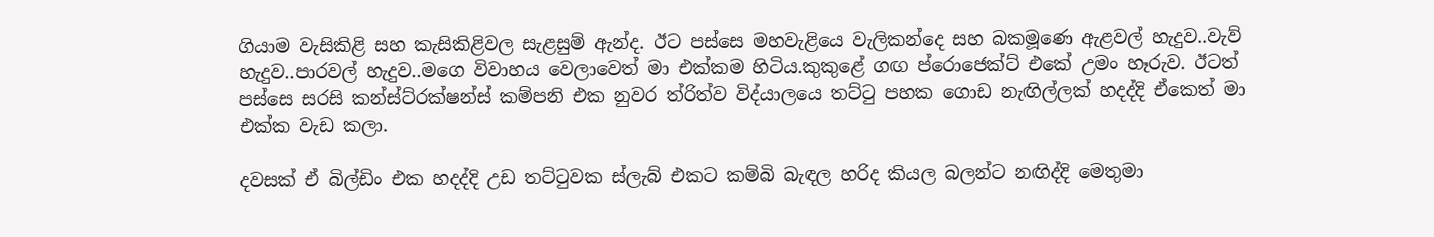ගියාම වැසිකිළි සහ කැසිකිළිවල සැළසුම් ඇන්ද. ඊට පස්සෙ මහවැළියෙ වැලිකන්දෙ සහ බකමූණෙ ඇළවල් හැදුව..වැව් හැදුව..පාරවල් හැදුව..මගෙ විවාහය වෙලාවෙත් මා එක්කම හිටිය.කුකුළේ ගඟ ප්රොජෙක්ට් එකේ උමං හෑරුව. ඊටත් පස්සෙ සරසි කන්ස්ට්රක්ෂන්ස් කම්පනි එක නුවර ත්රිත්ව විද්යාලයෙ තට්ටු පහක ගොඩ නැඟිල්ලක් හදද්දි ඒකෙත් මා එක්ක වැඩ කලා.

දවසක් ඒ බිල්ඩිං එක හදද්දි උඩ තට්ටුවක ස්ලැබ් එකට කම්බි බැඳල හරිද කියල බලන්ට නඟිද්දි මෙතුමා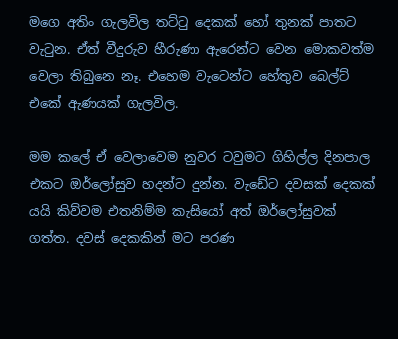මගෙ අතිං ගැලවිල තට්ටු දෙකක් හෝ තුනක් පාතට වැටුන. ඒත් වීදුරුව හීරුණා ඇරෙන්ට වෙන මොකවත්ම වෙලා තිබුනෙ නෑ. එහෙම වැටෙන්ට හේතුව බෙල්ට් එකේ ඇණයක් ගැලවිල.

මම කලේ ඒ වෙලාවෙම නුවර ටවුමට ගිහිල්ල දිනපාල එකට ඔර්ලෝසුව හදන්ට දුන්න. වැඩේට දවසක් දෙකක් යයි කිව්වම එතනිම්ම කැසියෝ අත් ඔර්ලෝසුවක් ගත්ත. දවස් දෙකකින් මට පරණ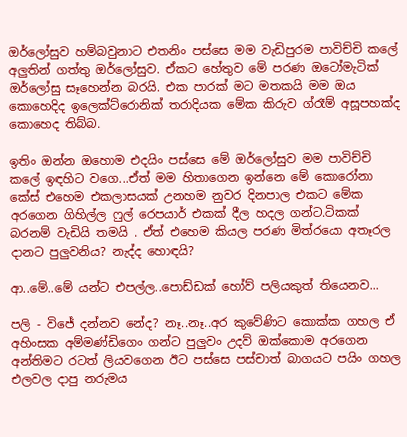ඔර්ලෝසුව හම්බවුනාට එතනිං පස්සෙ මම වැඩිපුරම පාවිච්චි කලේ අලුතින් ගත්තු ඔර්ලෝසුව. ඒකට හේතුව මේ පරණ ඔටෝමැටික් ඔර්ලෝසු සෑහෙන්න බරයි. එක පාරක් මට මතකයි මම ඔය කොහෙදිද ඉලෙක්ට්රොනික් තරාදියක මේක කිරුව ග්රෑම් අසූපහක්ද කොහෙද තිබ්බ.

ඉතිං ඔන්න ඔහොම එදයිං පස්සෙ මේ ඔර්ලෝසුව මම පාවිච්චි කලේ ඉඳහිට වගෙ...ඒත් මම හිතාගෙන ඉන්නෙ මේ කොරෝනා කේස් එහෙම එකලාසයක් උනහම නුවර දිනපාල එකට මේක අරගෙන ගිහිල්ල ෆුල් රෙපයාර් එකක් දීල හදල ගන්ට.ටිකක් බරනම් වැඩියි තමයි . ඒත් එහෙම කියල පරණ මිත්රයො අතෑරල දානට පුලුවනිය? නැද්ද හොඳයි?

ආ..මේ..මේ යන්ට එපල්ල..පොඩ්ඩක් හෝව් පලියකුත් තියෙනව...

පලි - විජේ දන්නව නේද? නෑ..නෑ..අර කුවේණිට කොක්ක ගහල ඒ අහිංසක අම්මණ්ඩිගෙං ගන්ට පුලුවං උදව් ඔක්කොම අරගෙන අන්තිමට රටත් ලියවගෙන ඊට පස්සෙ පස්චාත් බාගයට පයිං ගහල එලවල දාපු නරුමය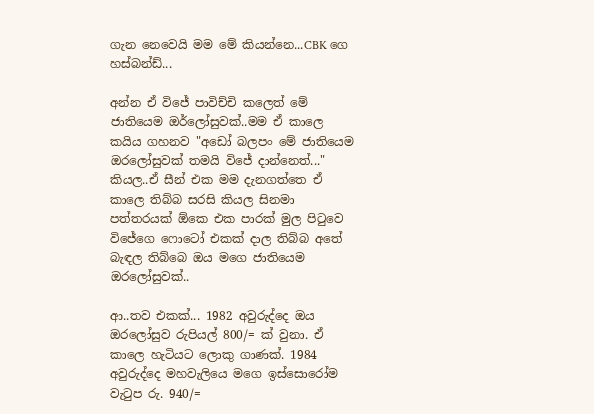ගැන නෙවෙයි මම මේ කියන්නෙ...CBK ගෙ හස්බන්ඩ්...

අන්න ඒ විජේ පාවිච්චි කලෙත් මේ ජාතියෙම ඔර්ලෝසුවක්..මම ඒ කාලෙ කයිය ගහනව "අඩෝ බලපං මේ ජාතියෙම ඔරලෝසුවක් තමයි විජේ දාන්නෙත්..." කියල..ඒ සීන් එක මම දැනගත්තෙ ඒ කාලෙ තිබ්බ සරසි කියල සිනමා පත්තරයක් ඕකෙ එක පාරක් මුල පිටුවෙ විජේගෙ ෆොටෝ එකක් දාල තිබ්බ අතේ බැඳල තිබ්බෙ ඔය මගෙ ජාතියෙම ඔරලෝසුවක්..

ආ..තව එකක්... 1982 අවුරුද්දෙ ඔය ඔරලෝසුව රුපියල් 800/= ක් වුනා. ඒ කාලෙ හැටියට ලොකු ගාණක්. 1984 අවුරුද්දෙ මහවැලියෙ මගෙ ඉස්සොරෝම වැටුප රු. 940/=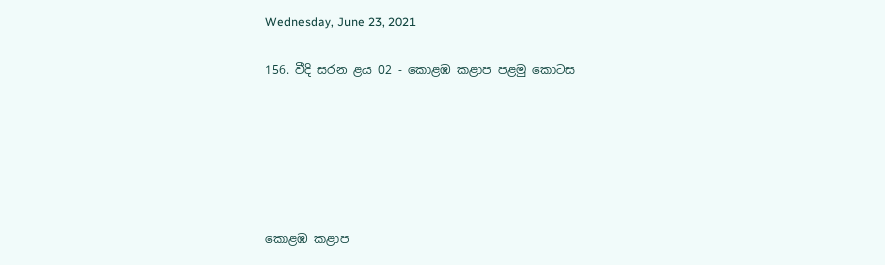Wednesday, June 23, 2021

156. වීදි සරන ළය 02 - කොළඹ කළාප පළමු කොටස






කොළඹ කළාප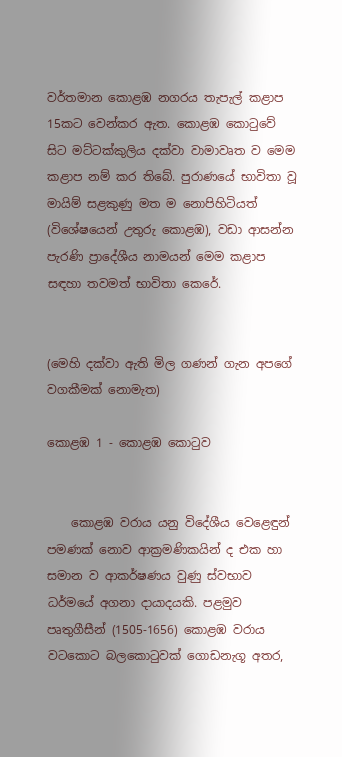වර්තමාන කොළඹ නගරය තැපැල් කළාප 15කට වෙන්කර ඇත. කොළඹ කොටුවේ සිට මට්ටක්කුලිය දක්වා වාමාවෘත ව මෙම කළාප නම් කර තිබේ. පුරාණයේ භාවිතා වූ මායිම් සළකුණු මත ම නොපිහිටියත් (විශේෂයෙන් උතුරු කොළඹ), වඩා ආසන්න පැරණි ප්‍රාදේශීය නාමයන් මෙම කළාප සඳහා තවමත් භාවිතා කෙරේ.


(මෙහි දක්වා ඇති මිල ගණන් ගැන අපගේ වගකීමක් නොමැත)

කොළඹ 1 - කොළඹ කොටුව


    කොළඹ වරාය යනු විදේශීය වෙළෙඳුන් පමණක් නොව ආක්‍රමණිකයින් ද එක හා සමාන ව ආකර්ෂණය වුණු ස්වභාව ධර්මයේ අගනා දායාදයකි. පළමුව පෘතුගීසීන් (1505-1656) කොළඹ වරාය වටකොට බලකොටුවක් ගොඩනැගූ අතර,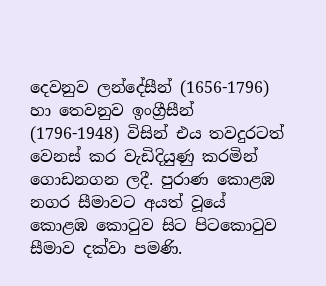දෙවනුව ලන්දේසීන් (1656-1796) හා තෙවනුව ඉංග්‍රීසීන් (1796-1948) විසින් එය තවදුරටත් වෙනස් කර වැඩිදියුණු කරමින් ගොඩනගන ලදී. පුරාණ කොළඹ නගර සීමාවට අයත් වූයේ කොළඹ කොටුව සිට පිටකොටුව සීමාව දක්වා පමණි.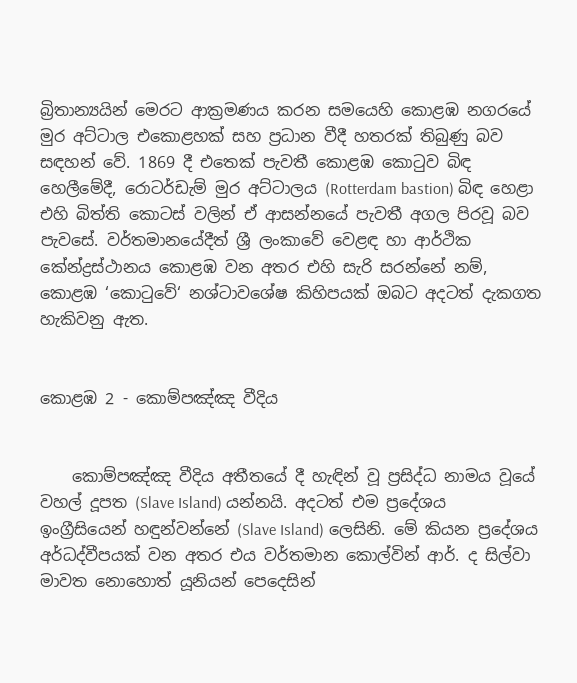බ්‍රිතාන්‍යයින් මෙරට ආක්‍රමණය කරන සමයෙහි කොළඹ නගරයේ මුර අට්ටාල එකොළහක් සහ ප්‍රධාන වීදී හතරක් තිබුණු බව සඳහන් වේ. 1869 දී එතෙක් පැවතී කොළඹ කොටුව බිඳ හෙලීමේදී, රොටර්ඩැම් මුර අට්ටාලය (Rotterdam bastion) බිඳ හෙළා එහි බිත්ති කොටස් වලින් ඒ ආසන්නයේ පැවතී අගල පිරවූ බව පැවසේ. වර්තමානයේදීත් ශ්‍රී ලංකාවේ වෙළඳ හා ආර්ථික කේන්ද්‍රස්ථානය කොළඹ වන අතර එහි සැරි සරන්නේ නම්, කොළඹ ‘කොටුවේ‘ නශ්ටාවශේෂ කිහිපයක් ඔබට අදටත් දැකගත හැකිවනු ඇත.


කොළඹ 2 - කොම්පඤ්ඤ වීදිය


    කොම්පඤ්ඤ වීදිය අතීතයේ දී හැඳින් වූ ප්‍රසිද්ධ නාමය වූයේ වහල් දූපත ‍(Slave Island) යන්නයි. අදටත් එම ප්‍රදේශය ඉංග්‍රීසියෙන් හඳුන්වන්නේ (Slave Island) ලෙසිනි. මේ කියන ප්‍රදේශය අර්ධද්වීපයක් වන අතර එය වර්තමාන කොල්වින් ආර්. ද සිල්වා මාවත නොහොත් යූනියන් පෙදෙසින්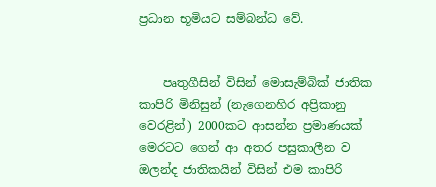ප්‍රධාන භූමියට සම්බන්ධ වේ.


    පෘතුගීසින් විසින් මොසැම්බික් ජාතික කාපිරි මිනිසුන් (නැගෙනහිර අප්‍රිකානු වෙරළින්) 2000කට ආසන්න ප්‍රමාණයක් මෙරටට ගෙන් ආ අතර පසුකාලීන ව ඔලන්ද ජාතිකයින් විසින් එම කාපිරි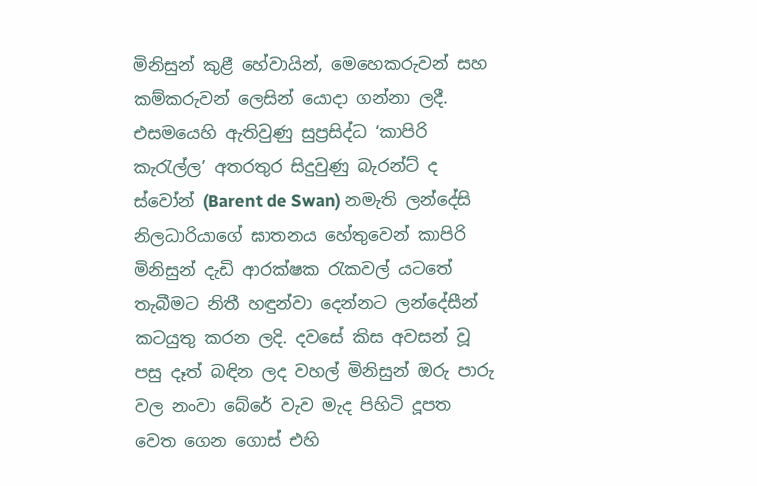මිනිසුන් කුළී හේවායින්, මෙහෙකරුවන් සහ කම්කරුවන් ලෙසින් යොදා ගන්නා ලදී. එසමයෙහි ඇතිවුණු සුප්‍රසිද්ධ ‘කාපිරි කැරැල්ල’ අතරතුර සිදුවුණු බැරන්ට් ද ස්වෝන් (Barent de Swan) නමැති ලන්දේසි නිලධාරියාගේ ඝාතනය හේතුවෙන් කාපිරි මිනිසුන් දැඩි ආරක්ෂක රැකවල් යටතේ තැබීමට නිතී හඳුන්වා දෙන්නට ලන්දේසීන් කටයුතු කරන ලදි. දවසේ කිස අවසන් වූ පසු දෑත් බඳින ලද වහල් මිනිසුන් ඔරු පාරු වල නංවා බේරේ වැව මැද පිහිටි දූපත වෙත ගෙන ගොස් එහි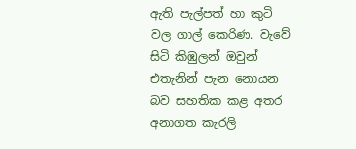ඇති පැල්පත් හා කුටි වල ගාල් කෙරිණ. වැවේ සිටි කිඹුලන් ඔවුන් එතැනින් පැන නොයන බව සහතික කළ අතර අනාගත කැරලි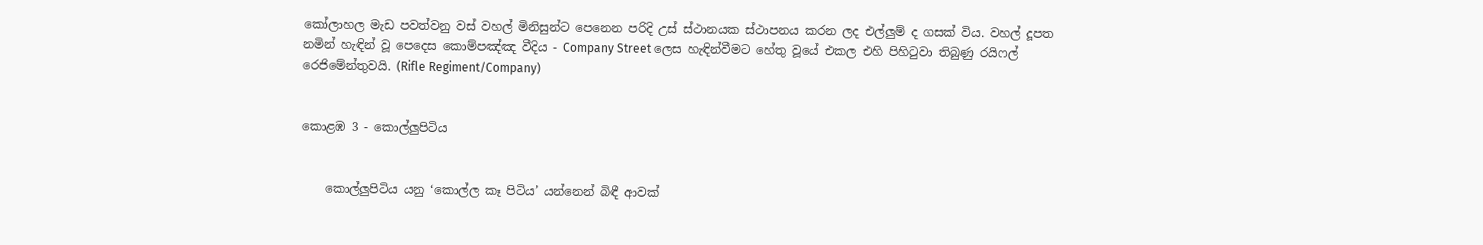කෝලාහල මැඩ පවත්වනු වස් වහල් මිනිසුන්ට පෙනෙන පරිදි උස් ස්ථානයක ස්ථාපනය කරන ලද එල්ලුම් ද ගසක් විය. වහල් දූපත නමින් හැඳින් වූ පෙදෙස කොම්පඤ්ඤ වීදිය - Company Street ලෙස හැඳින්වීමට හේතු වූයේ එකල එහි පිහිටුවා තිබුණු රයිෆල් රෙජිමේන්තුවයි. (Rifle Regiment/Company)


කොළඹ 3 - කොල්ලුපිටිය


    කොල්ලුපිටිය යනු ‘කොල්ල කෑ පිටිය’ යන්නෙන් බිඳී ආවක්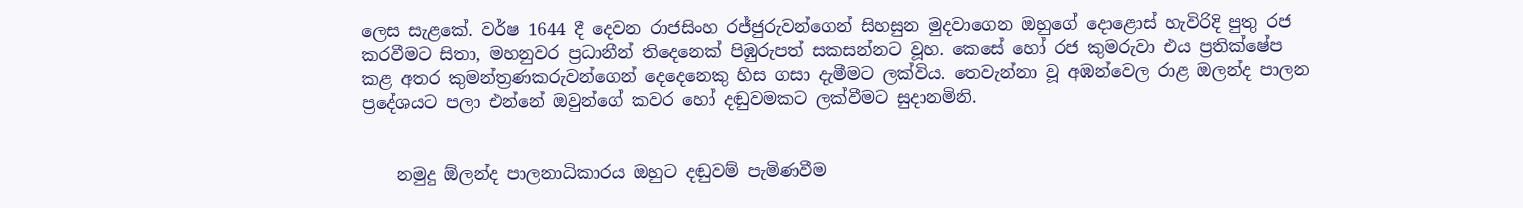ලෙස සැළකේ. වර්ෂ 1644 දී දෙවන රාජසිංහ රජ්ජුරුවන්ගෙන් සිහසුන මුදවාගෙන ඔහුගේ දොළොස් හැවිරිදි පුතු රජ කරවීමට සිතා, මහනුවර ප්‍රධානීන් තිදෙනෙක් පිඹුරුපත් සකසන්නට වූහ. කෙසේ හෝ රජ කුමරුවා එය ප්‍රතික්ෂේප කළ අතර කුමන්ත්‍රණකරුවන්ගෙන් දෙදෙනෙකු හිස ගසා දැමීමට ලක්විය. තෙවැන්නා වූ අඹන්වෙල රාළ ඔලන්ද පාලන ප්‍රදේශයට පලා එන්නේ ඔවුන්ගේ කවර හෝ දඬුවමකට ලක්වීමට සුදානමිනි.


    නමුදු ඕලන්ද පාලනාධිකාරය ඔහුට දඬුවම් පැමිණවීම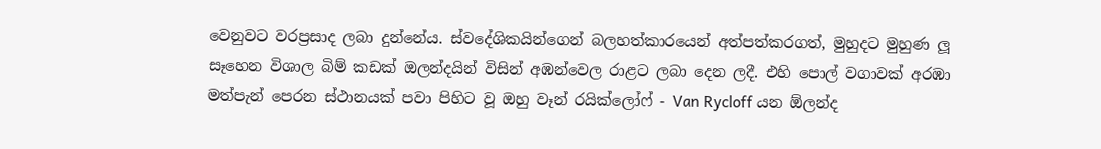වෙනුවට වරප්‍රසාද ලබා දුන්නේය. ස්වදේශිකයින්ගෙන් බලහත්කාරයෙන් අත්පත්කරගත්, මුහුදට මුහුණ ලූ සෑහෙන විශාල බිම් කඩක් ඔලන්දයින් විසින් අඹන්වෙල රාළට ලබා දෙන ලදී. එහි පොල් වගාවක් අරඹා මත්පැන් පෙරන ස්ථානයක් පවා පිහිට වූ ඔහු වෑන් රයික්ලෝෆ් - Van Rycloff යන ඕලන්ද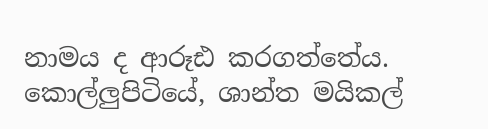නාමය ද ආරූඪ කරගත්තේය. කොල්ලුපිටියේ, ශාන්ත මයිකල්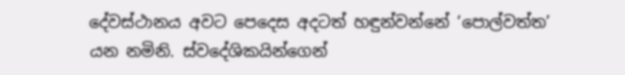දේවස්ථානය අවට පෙදෙස අදටත් හඳුන්වන්නේ ‘පොල්වත්ත’ යන නමිනි. ස්වදේශිකයින්ගෙන්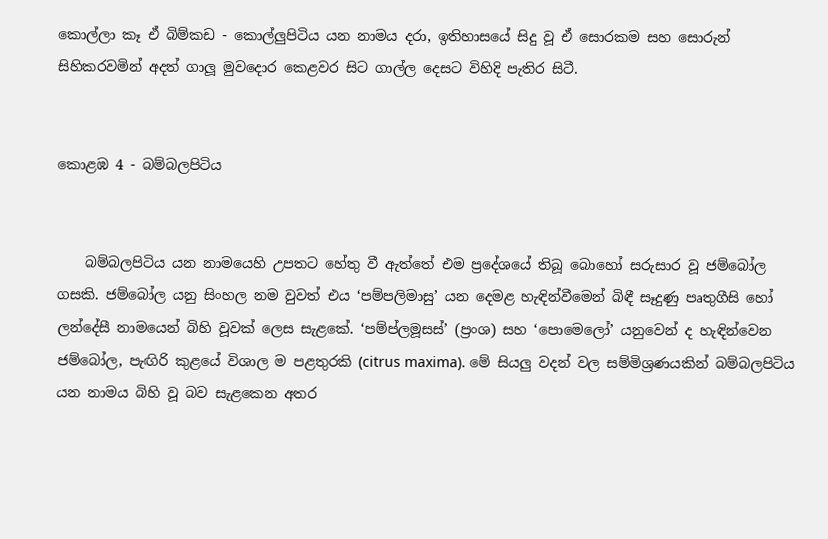කොල්ලා කෑ ඒ බිම්කඩ - කොල්ලුපිටිය යන නාමය දරා, ඉතිහාසයේ සිදු වූ ඒ සොරකම සහ සොරුන් සිහිකරවමින් අදත් ගාලූ මුවදොර කෙළවර සිට ගාල්ල දෙසට විහිදි පැතිර සිටී.


කොළඹ 4 - බම්බලපිටිය


    බම්බලපිටිය යන නාමයෙහි උපතට හේතු වී ඇත්තේ එම ප්‍රදේශයේ තිබූ බොහෝ සරුසාර වූ ජම්බෝල ගසකි. ජම්බෝල යනු සිංහල නම වුවත් එය ‘පම්පලිමාසු’ යන දෙමළ හැඳින්වීමෙන් බිඳී සෑදුණු පෘතුගීසි හෝ ලන්දේසී නාමයෙන් බිහි වූවක් ලෙස සැළකේ. ‘පම්ප්ලමූසස්’ (ප්‍රංශ) සහ ‘පොමෙලෝ’ යනුවෙන් ද හැඳින්වෙන ජම්බෝල, පැඟිරි කුළයේ විශාල ම පළතුරකි (citrus maxima). මේ සියලු වදන් වල සම්මිශ්‍රණයකින් බම්බලපිටිය යන නාමය බිහි වූ බව සැළකෙන අතර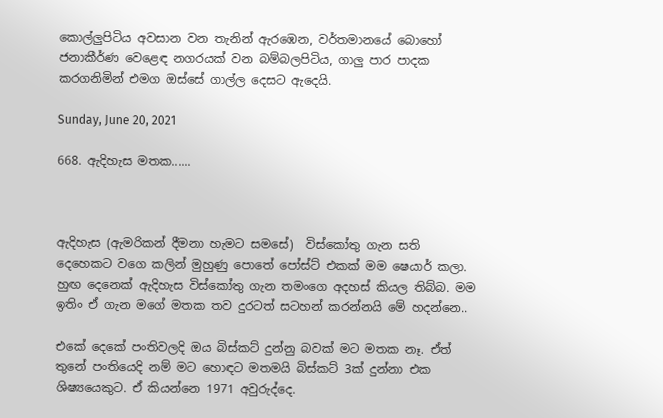කොල්ලුපිටිය අවසාන වන තැනින් ඇරඹෙන, වර්තමානයේ බොහෝ ජනාකීර්ණ වෙළෙඳ නගරයක් වන බම්බලපිටිය, ගාලු පාර පාදක කරගනිමින් එමග ඔස්සේ ගාල්ල දෙසට ඇදෙයි.

Sunday, June 20, 2021

668. ඇදිහැස මතක......



ඇදිහැස (ඇමරිකන් දීමනා හැමට සමසේ)  විස්කෝතු ගැන සති දෙහෙකට වගෙ කලින් මුහුණු පොතේ පෝස්ට් එකක් මම ෂෙයාර් කලා. හුඟ දෙනෙක් ඇදිහැස විස්කෝතු ගැන තමංගෙ අදහස් කියල තිබ්බ. මම ඉතිං ඒ ගැන මගේ මතක තව දුරටත් සටහන් කරන්නයි මේ හදන්නෙ..

එකේ දෙකේ පංතිවලදි ඔය බිස්කට් දුන්නු බවක් මට මතක නෑ. ඒත් තුනේ පංතියෙදි නම් මට හොඳට මතමයි බිස්කට් 3ක් දුන්නා එක ශිෂ්‍යයෙකුට. ඒ කියන්නෙ 1971 අවුරුද්දෙ.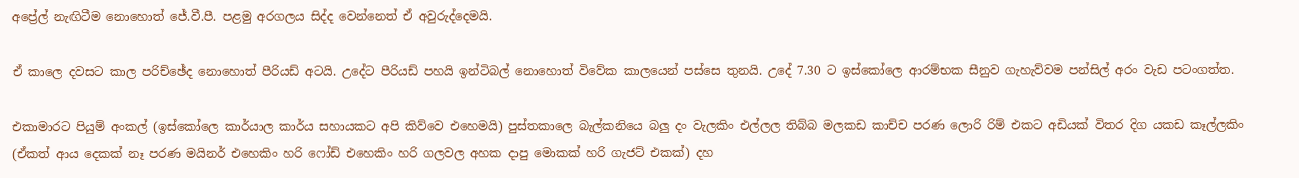අප්‍රේල් නැඟිටීම නොහොත් ජේ.වී.පී. පළමු අරගලය සිද්ද වෙන්නෙත් ඒ අවුරුද්දෙමයි.

ඒ කාලෙ දවසට කාල පරිච්ඡේද නොහොත් පීරියඩ් අටයි. උදේට පීරියඩ් පහයි ඉන්ටිබල් නොහොත් විවේක කාලයෙන් පස්සෙ තුනයි. උදේ 7.30 ට ඉස්කෝලෙ ආරම්භක සීනුව ගැහැව්වම පන්සිල් අරං වැඩ පටංගත්ත.

එකාමාරට පියුම් අංකල් (ඉස්කෝලෙ කාර්යාල කාර්ය සහායකට අපි කිව්වෙ එහෙමයි) පුස්තකාලෙ බැල්කනියෙ බලු දං වැලකිං එල්ලල තිබ්බ මලකඩ කාච්ච පරණ ලොරි රිම් එකට අඩියක් විතර දිග යකඩ කෑල්ලකිං (ඒකත් ආය දෙකක් නෑ පරණ මයිනර් එහෙකිං හරි ෆෝඩ් එහෙකිං හරි ගලවල අහක දාපු මොකක් හරි ගැජට් එකක්) දහ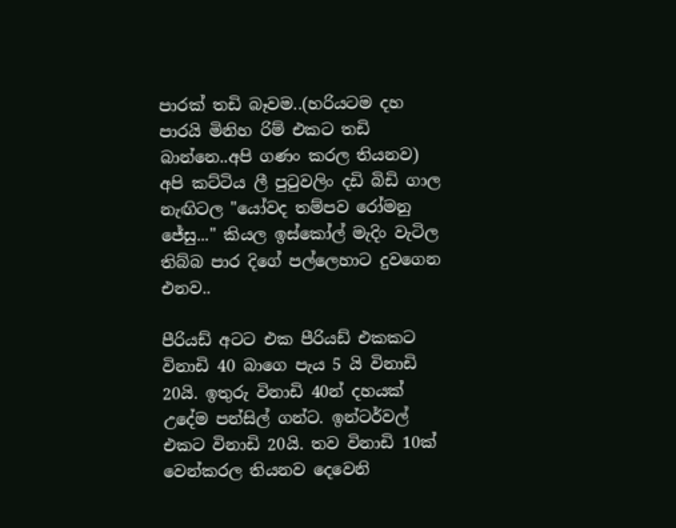පාරක් තඩි බෑවම..(හරියටම දහ පාරයි මිනිහ රිම් එකට තඩි බාන්නෙ..අපි ගණං කරල තියනව) අපි කට්ටිය ලී පුටුවලිං දඩි බිඩි ගාල නැඟිටල "යෝවද තම්පව රෝමනු ජේසු..." කියල ඉස්කෝල් මැදිං වැටිල තිබ්බ පාර දිගේ පල්ලෙහාට දුවගෙන එනව..

පීරියඩ් අටට එක පීරියඩ් එකකට විනාඩි 40 බාගෙ පැය 5 යි විනාඩි 20යි. ඉතුරු විනාඩි 40න් දහයක් උදේම පන්සිල් ගන්ට. ඉන්ටර්වල් එකට විනාඩි 20යි. තව විනාඩි 10ක් වෙන්කරල තියනව දෙවෙනි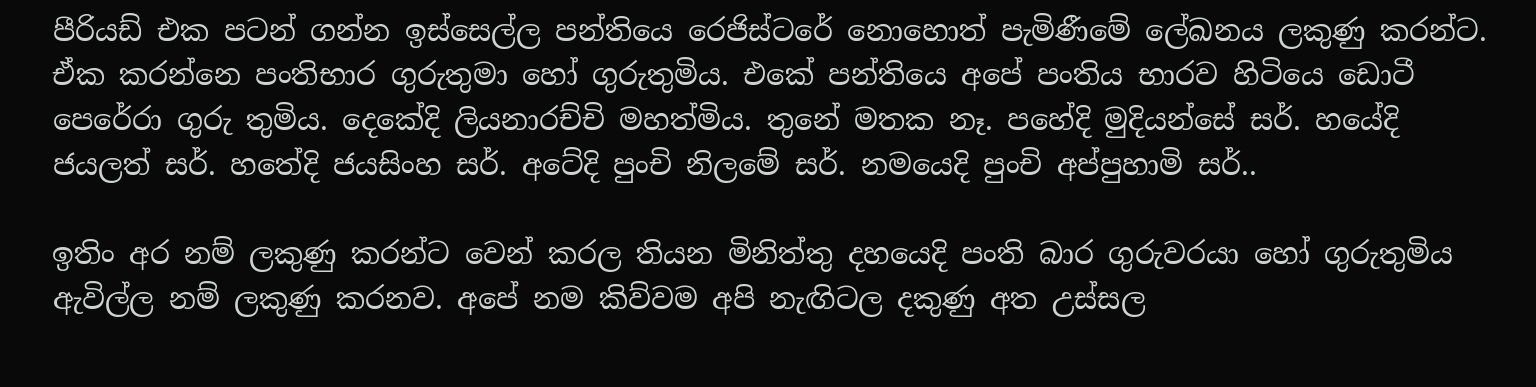පීරියඩ් එක පටන් ගන්න ඉස්සෙල්ල පන්තියෙ රෙජිස්ටරේ නොහොත් පැමිණීමේ ලේඛනය ලකුණු කරන්ට. ඒක කරන්නෙ පංතිභාර ගුරුතුමා හෝ ගුරුතුමිය. එකේ පන්තියෙ අපේ පංතිය භාරව හිටියෙ ඩොටී පෙරේරා ගුරු තුමිය. දෙකේදි ලියනාරච්චි මහත්මිය. තුනේ මතක නෑ. පහේදි මුදියන්සේ සර්. හයේදි ජයලත් සර්. හතේදි ජයසිංහ සර්. අටේදි පුංචි නිලමේ සර්. නමයෙදි පුංචි අප්පුහාමි සර්..

ඉතිං අර නම් ලකුණු කරන්ට වෙන් කරල තියන මිනිත්තු දහයෙදි පංති බාර ගුරුවරයා හෝ ගුරුතුමිය ඇවිල්ල නම් ලකුණු කරනව. අපේ නම කිව්වම අපි නැඟිටල දකුණු අත උස්සල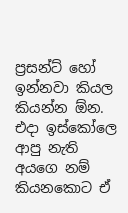ප්‍රසන්ට් හෝ ඉන්නවා කියල කියන්න ඕන. එදා ඉස්කෝලෙ ආපු නැති අයගෙ නම් කියනකොට ඒ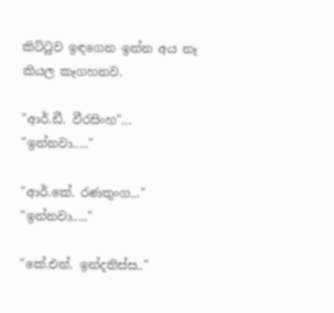කිට්ටුව ඉඳගෙන ඉන්න අය නෑ කියල කෑගහනව.

"ආර්.ඩී. වීරසිංහ"... "ඉන්නවා....."

"ආර්.කේ. රණතුංග..." "ඉන්නවා....."

"කේ.එන්. ඉන්දතිස්ස.."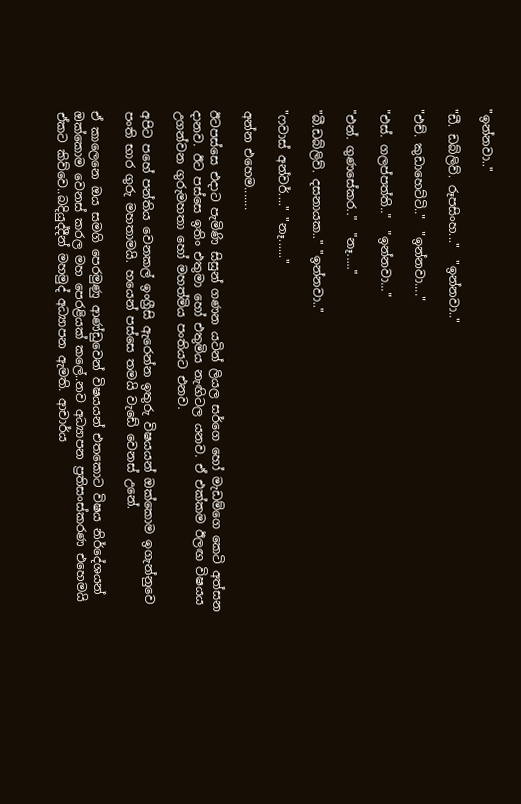"ඉන්නවා.."

"ඩී. ඩබ්ලිව්. රූපසිංහ..."  "ඉන්නවා.."

"එච්. කුඩාහෙට්ටි.."  "ඉන්නවා...."

"එස්. ගලප්පත්ති.."  "ඉන්නවා..."

"එන්. ගුණසේකර.."  "නෑ....."

"බී.ඩබ්ලිව්. දසනායක.." "ඉන්නවා.."

"ෆවාස් අන්වර්...." "නෑ......"

අන්න එහෙම.......

ඊටපස්සෙ එදාට පැමිණි සිසුන් ගණන යටින් ලියල සර්ගෙ හෝ මැඩම්ගෙ කෙටි අත්සන දානව. ඊට පස්සෙ ඉතිං එතුමා හෝ එතුමිය නැඟිටල යනව. ඒ එක්කම ඊලඟ විෂයය උගන්වන ගුරුමහතා හෝ මහත්මිය පංතියට එනව.

අපිට පහේ පන්තිය වෙනකල් ඉංග්‍රීසි ඇරෙන්න ඉතුරු විෂයයන් ඔක්කොම ඉගැන්නුවෙ පංති භාර ගුරු මහතාමයි. හයෙන් පස්සෙ තමයි වැඩේ වෙනස් උනේ.

ඒ කාලෙනෙ ඔය සමගි පෙරමුණු ආණ්ඩුවෙන් විෂයයන් එතකොට විෂය නිර්දේශයන් ඔක්කොම වෙනස් කරල මහ පෙරළියක් කලේ..නව අධ්‍යාපන ප්‍රතිසංස්කරණ එහෙමයි ඒකට කිව්වෙ..බදියුද්දීන් මහමුද් අධ්‍යාපන ඇමති. ආචාර්ය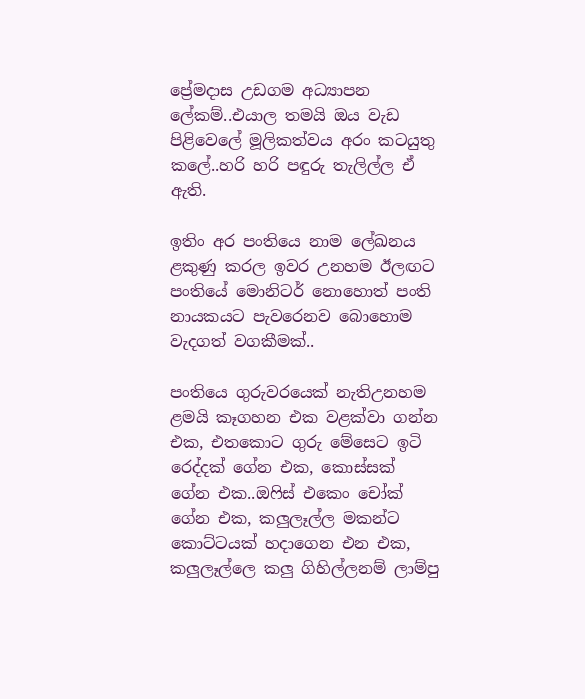ප්‍රේමදාස උඩගම අධ්‍යාපන ලේකම්..එයාල තමයි ඔය වැඩ පිළිවෙලේ මූලිකත්වය අරං කටයුතු කලේ..හරි හරි පඳුරු තැලිල්ල ඒ ඇති.

ඉතිං අර පංතියෙ නාම ලේඛනය ළකුණු කරල ඉවර උනහම ඊලඟට පංතියේ මොනිටර් නොහොත් පංති නායකයට පැවරෙනව බොහොම වැදගත් වගකීමක්..

පංතියෙ ගුරුවරයෙක් නැතිඋනහම ළමයි කෑගහන එක වළක්වා ගන්න එක, එතකොට ගුරු මේසෙට ඉටි රෙද්දක් ගේන එක, කොස්සක් ගේන එක..ඔෆිස් එකෙං චෝක් ගේන එක, කලුලෑල්ල මකන්ට කොට්ටයක් හදාගෙන එන එක, කලුලෑල්ලෙ කලු ගිහිල්ලනම් ලාම්පු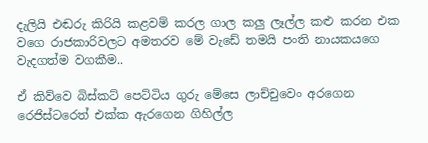දැලියි එඬරු කිරියි කළවම් කරල ගාල කලු ලෑල්ල කළු කරන එක වගෙ රාජකාරිවලට අමතරව මේ වැඩේ තමයි පංති නායකයගෙ වැදගත්ම වගකීම..

ඒ කිව්වෙ බිස්කට් පෙට්ටිය ගුරු මේසෙ ලාච්චුවෙං අරගෙන රෙජිස්ටරෙත් එක්ක ඇරගෙන ගිහිල්ල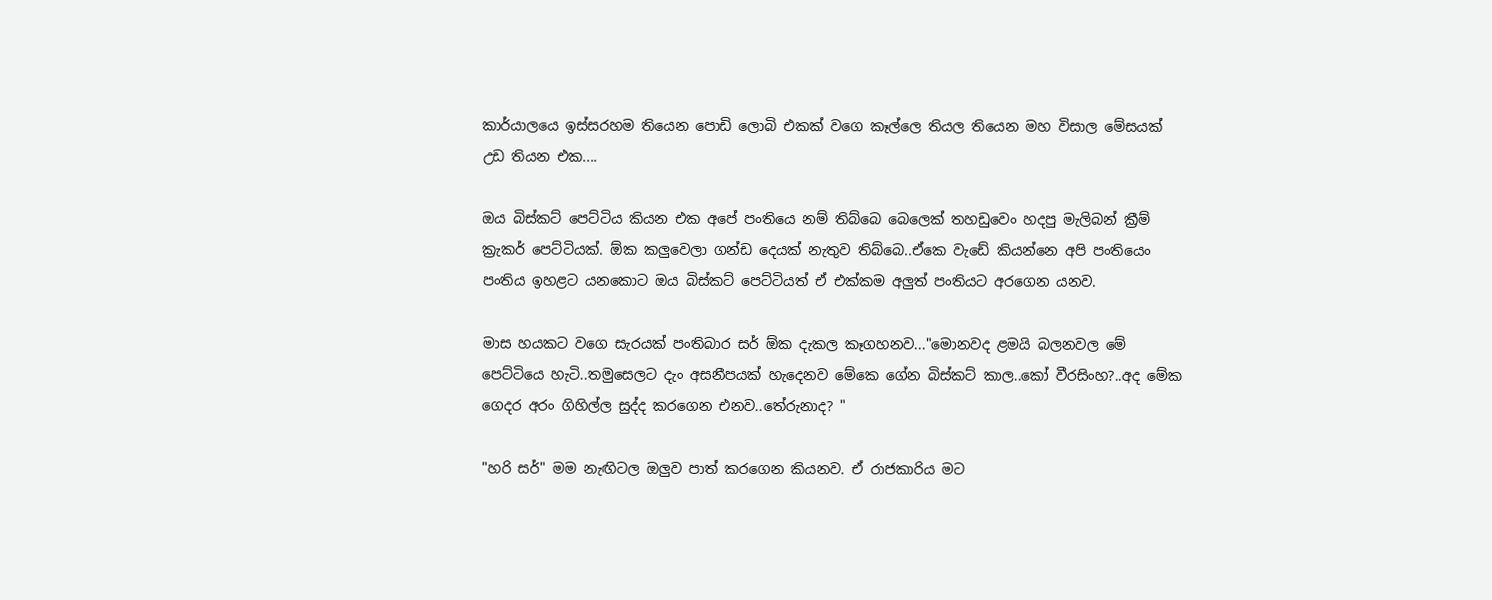කාර්යාලයෙ ඉස්සරහම තියෙන පොඩි ලොබි එකක් වගෙ කෑල්ලෙ තියල තියෙන මහ විසාල මේසයක් උඩ තියන එක....

ඔය බිස්කට් පෙට්ටිය කියන එක අපේ පංතියෙ නම් තිබ්බෙ බෙලෙක් තහඩුවෙං හදපු මැලිබන් ක්‍රීම් ක්‍රැකර් පෙට්ටියක්. ඕක කලුවෙලා ගන්ඩ දෙයක් නැතුව තිබ්බෙ..ඒකෙ වැඩේ කියන්නෙ අපි පංතියෙං පංතිය ඉහළට යනකොට ඔය බිස්කට් පෙට්ටියත් ඒ එක්කම අලුත් පංතියට අරගෙන යනව.

මාස හයකට වගෙ සැරයක් පංතිබාර සර් ඕක දැකල කෑගහනව..."මොනවද ළමයි බලනවල මේ පෙට්ටියෙ හැටි..තමුසෙලට දැං අසනීපයක් හැදෙනව මේකෙ ගේන බිස්කට් කාල..කෝ වීරසිංහ?..අද මේක ගෙදර අරං ගිහිල්ල සුද්ද කරගෙන එනව..තේරුනාද? "

"හරි සර්" මම නැඟිටල ඔලුව පාත් කරගෙන කියනව. ඒ රාජකාරිය මට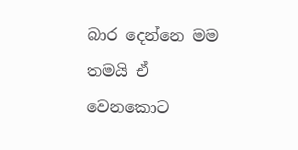බාර දෙන්නෙ මම තමයි ඒ වෙනකොට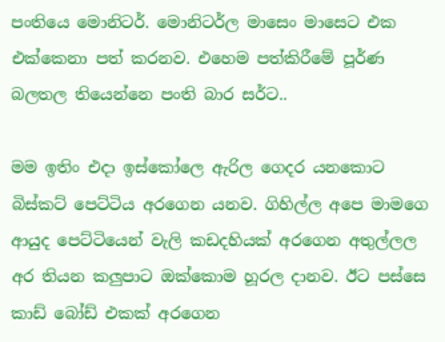පංතියෙ මොනිටර්. මොනිටර්ල මාසෙං මාසෙට එක එක්කෙනා පත් කරනව. එහෙම පත්කිරීමේ පූර්ණ බලතල තියෙන්නෙ පංති බාර සර්ට..

මම ඉතිං එදා ඉස්කෝලෙ ඇරිල ගෙදර යනකොට බිස්කට් පෙට්ටිය අරගෙන යනව. ගිහිල්ල අපෙ මාමගෙ ආයුද පෙට්ටියෙන් වැලි කඩදහියක් අරගෙන අතුල්ලල අර තියන කලුපාට ඔක්කොම හූරල දානව. ඊට පස්සෙ කාඩ් බෝඩ් එකක් අරගෙන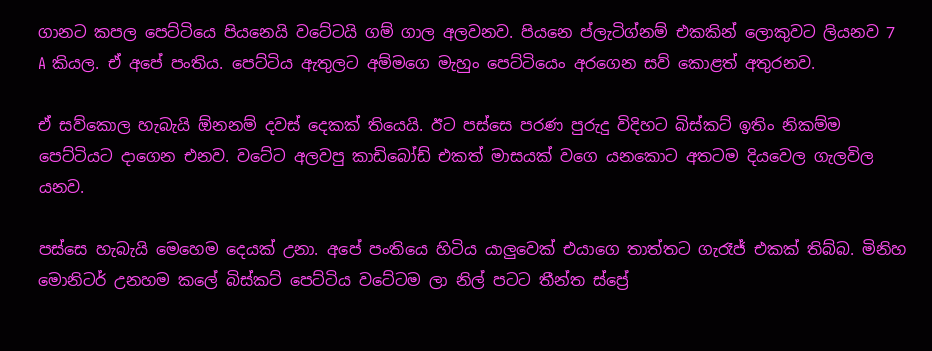ගානට කපල පෙට්ටියෙ පියනෙයි වටේටයි ගම් ගාල අලවනව. පියනෙ ප්ලැටිග්නම් එකකින් ලොකුවට ලියනව 7 A කියල. ඒ අපේ පංතිය. පෙට්ටිය ඇතුලට අම්මගෙ මැහුං පෙට්ටියෙං අරගෙන සව් කොළත් අතුරනව.

ඒ සව්කොල හැබැයි ඕනනම් දවස් දෙකක් තියෙයි. ඊට පස්සෙ පරණ පුරුදු විදිහට බිස්කට් ඉතිං නිකම්ම පෙට්ටියට දාගෙන එනව. වටේට අලවපු කාඩිබෝඩ් එකත් මාසයක් වගෙ යනකොට අතටම දියවෙල ගැලවිල යනව.

පස්සෙ හැබැයි මෙහෙම දෙයක් උනා. අපේ පංතියෙ හිටිය යාලුවෙක් එයාගෙ තාත්තට ගැරෑජ් එකක් තිබ්බ. මිනිහ මොනිටර් උනහම කලේ බිස්කට් පෙට්ටිය වටේටම ලා නිල් පටට තීන්ත ස්ප්‍රේ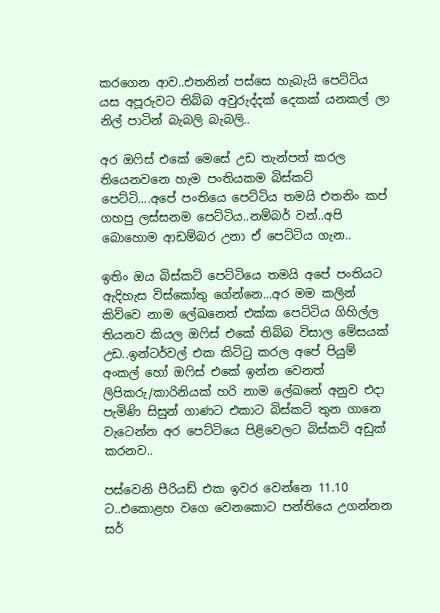කරගෙන ආව..එතනින් පස්සෙ හැබැයි පෙට්ටිය යස අපූරුවට තිබ්බ අවුරුද්දක් දෙකක් යනකල් ලා නිල් පාටින් බැබලි බැබලි..

අර ඔෆිස් එකේ මෙසේ උඩ තැන්පත් කරල තියෙනවනෙ හැම පංතියකම බිස්කට් පෙට්ටි....අපේ පංතියෙ පෙට්ටිය තමයි එතනිං කප් ගහපු ලස්සනම පෙට්ටිය..නම්බර් වන්..අපි බොහොම ආඩම්බර උනා ඒ පෙට්ටිය ගැන..

ඉතිං ඔය බිස්කට් පෙට්ටියෙ තමයි අපේ පංතියට ඇදිහැස විස්කෝතු ගේන්නෙ...අර මම කලින් කිව්වෙ නාම ලේඛනෙත් එක්ක පෙට්ටිය ගිහිල්ල තියනව කියල ඔෆිස් එකේ තිබ්බ විසාල මේසයක් උඩ..ඉන්ටර්වල් එක කිට්ටු කරල අපේ පියුම් අංකල් හෝ ඔෆිස් එකේ ඉන්න වෙනත් ලිපිකරු/කාරිනියක් හරි නාම ලේඛනේ අනුව එදා පැමිණි සිසුන් ගාණට එකාට බිස්කට් තුන ගානෙ වැටෙන්න අර පෙට්ටියෙ පිළිවෙලට බිස්කට් අඩුක් කරනව..

පස්වෙනි පීරියඩ් එක ඉවර වෙන්නෙ 11.10 ට..එකොළහ වගෙ වෙනකොට පන්තියෙ උගන්නන සර්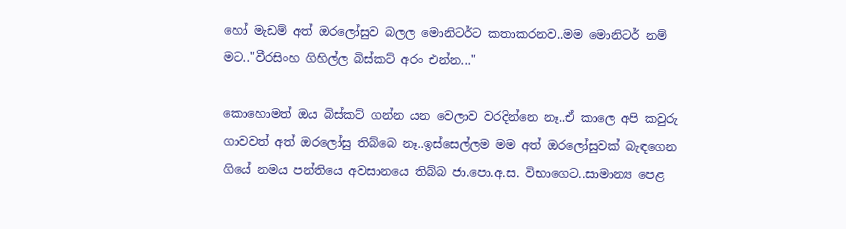හෝ මැඩම් අත් ඔරලෝසුව බලල මොනිටර්ට කතාකරනව..මම මොනිටර් නම් මට.."වීරසිංහ ගිහිල්ල බිස්කට් අරං එන්න..."

කොහොමත් ඔය බිස්කට් ගන්න යන වෙලාව වරදින්නෙ නෑ..ඒ කාලෙ අපි කවුරු ගාවවත් අත් ඔරලෝසු තිබ්බෙ නෑ..ඉස්සෙල්ලම මම අත් ඔරලෝසුවක් බැඳගෙන ගියේ නමය පන්තියෙ අවසානයෙ තිබ්බ ජා.පො.අ.ස. විභාගෙට..සාමාන්‍ය පෙළ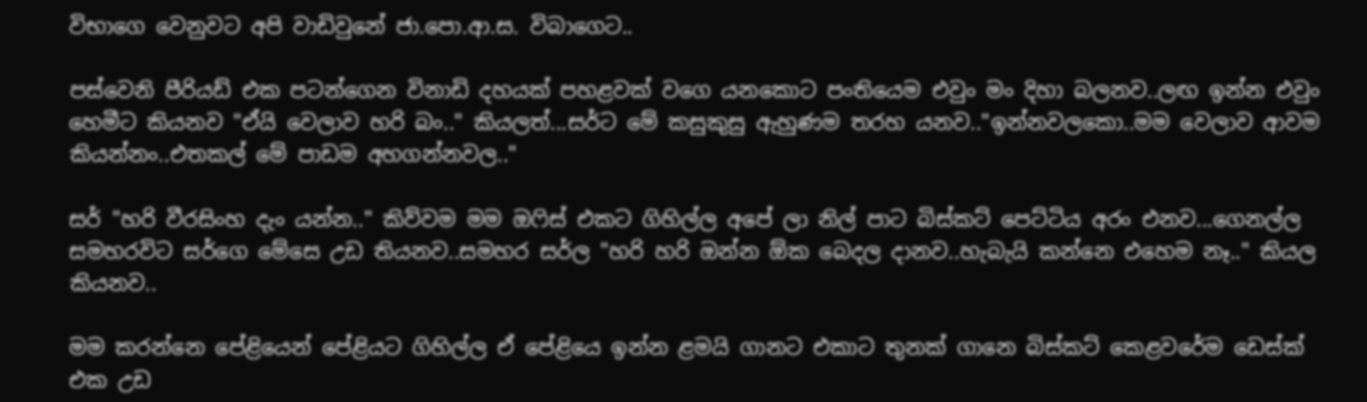විභාගෙ වෙනුවට අපි වාඩිවුනේ ජා.පො.ආ.ස. විබාගෙට..

පස්වෙනි පීරියඩ් එක පටන්ගෙන විනාඩි දහයක් පහළවක් වගෙ යනකොට පංතියෙම එවුං මං දිහා බලනව..ලඟ ඉන්න එවුං හෙමීට කියනව "ඒයි වෙලාව හරි බං.." කියලත්...සර්ට මේ කසුකුසු ඇහුණම තරහ යනව.."ඉන්නවලකො..මම වෙලාව ආවම කියන්නං..එතකල් මේ පාඩම අහගන්නවල.."

සර් "හරි වීරසිංහ දැං යන්න.." කිව්වම මම ඔෆිස් එකට ගිහිල්ල අපේ ලා නිල් පාට බිස්කට් පෙට්ටිය අරං එනව...ගෙනල්ල සමහරවිට සර්ගෙ මේසෙ උඩ තියනව..සමහර සර්ල "හරි හරි ඔන්න ඕක බෙදල දානව..හැබැයි කන්නෙ එහෙම නෑ.." කියල කියනව..

මම කරන්නෙ පේළියෙන් පේළියට ගිහිල්ල ඒ පේළියෙ ඉන්න ළමයි ගානට එකාට තුනක් ගානෙ බිස්කට් කෙළවරේම ඩෙස්ක් එක උඩ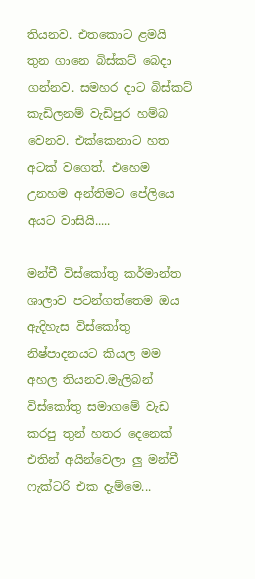තියනව. එතකොට ළමයි තුන ගානෙ බිස්කට් බෙදා ගන්නව. සමහර දාට බිස්කට් කැඩිලනම් වැඩිපුර හම්බ වෙනව. එක්කෙනාට හත අටක් වගෙත්. එහෙම උනහම අන්තිමට පේලියෙ අයට වාසියි.....

මන්චී විස්කෝතු කර්මාන්ත ශාලාව පටන්ගත්තෙම ඔය ඇදිහැස විස්කෝතු නිෂ්පාදනයට කියල මම අහල තියනව.මැලිබන් විස්කෝතු සමාගමේ වැඩ කරපු තුන් හතර දෙනෙක් එතින් අයින්වෙලා ලු මන්චී ෆැක්ටරි එක දැම්මෙ...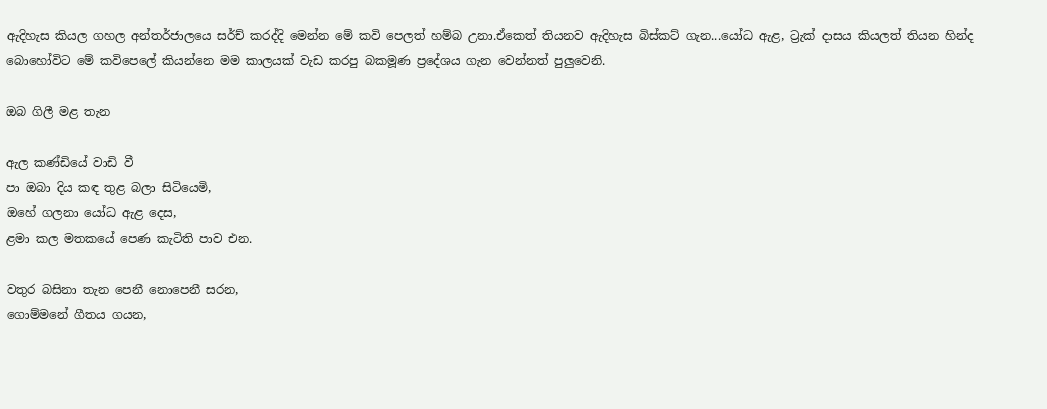ඇදිහැස කියල ගහල අන්තර්ජාලයෙ සර්ච් කරද්දි මෙන්න මේ කවි පෙලත් හම්බ උනා.ඒකෙත් තියනව ඇදිහැස බිස්කට් ගැන...යෝධ ඇළ, ට්‍රැක් දාසය කියලත් තියන හින්ද බොහෝවිට මේ කවිපෙලේ කියන්නෙ මම කාලයක් වැඩ කරපු බකමූණ ප්‍රදේශය ගැන වෙන්නත් පුලුවෙනි.

ඔබ ගිලී මළ තැන

ඇල කණ්ඩියේ වාඩි වී
පා ඔබා දිය කඳ තුළ බලා සිටියෙමි,
ඔහේ ගලනා යෝධ ඇළ දෙස,
ළමා කල මතකයේ පෙණ කැටිති පාව එන.

වතුර බසිනා තැන ‍පෙනී නොපෙනී සරන,
ගොම්මනේ ගීතය ගයන,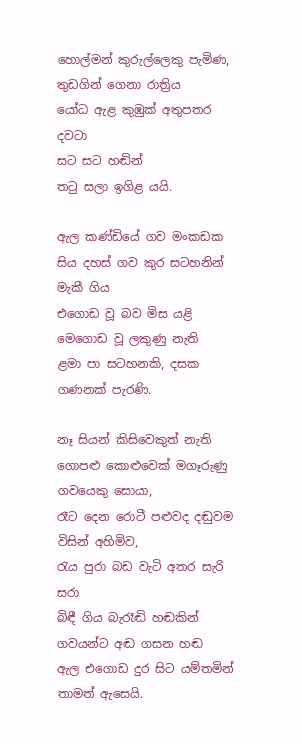හොල්මන් කුරුල්ලෙකු පැමිණ,
තුඩගින් ගෙනා රාත්‍රිය
යෝධ ඇළ කුඹුක් අතුපතර දවටා
සට සට හඬින්
තටු සලා ඉගිළ යයි.

ඇල කණ්ඩියේ ගව මංකඩක
සිය දහස් ගව කුර සටහනින් මැකී ගිය
එගොඩ වූ බව මිස යළි මෙගොඩ වූ ලකුණු නැති
ළමා පා සටහනකි, දසක ගණනක් පැරණි.

නෑ සියන් කිසිවෙකුත් නැති
ගොපළු කොළුවෙක් මගෑරුණු ගවයෙකු සොයා,
රෑට දෙන රොටී පළුවද දඬුවම විසින් අහිමිව,
රැය පුරා බඩ වැටි අතර සැරි සරා
බිඳී ගිය බැරෑඬි හඬකින් ගවයන්ට අඬ ගසන හඬ
ඇල එගොඩ දුර සිට යම්තමින් තාමත් ඇසෙයි.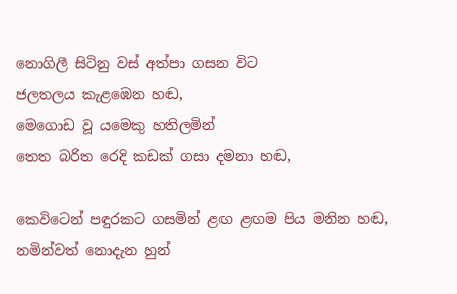නොගිලී සිටිනු වස් අත්පා ගසන විට
ජලතලය කැළඹෙන හඬ,
මෙගොඩ වූ යමෙකු හතිලමින්
තෙත බරිත රෙදි කඩක් ගසා දමනා හඬ,

කෙවිටෙන් පඳුරකට ගසමින් ළඟ ළඟම පිය මනින හඬ,
නමින්වත් නොදැන හුන්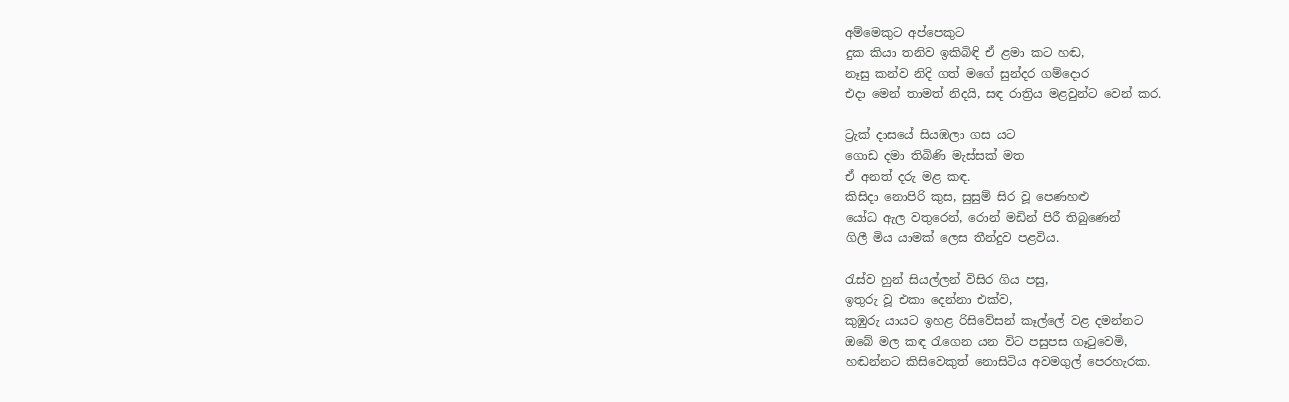අම්මෙකුට අප්පෙකුට
දුක කියා තනිව ඉකිබිඳි ඒ ළමා කට හඬ,
නෑසු කන්ව නිදි ගත් මගේ සුන්දර ගම්දොර
එදා මෙන් තාමත් නිදයි, සඳ රාත්‍රිය මළවුන්ට වෙන් කර.

ට්‍රැක් දාසයේ සියඹලා ගස යට
ගොඩ දමා තිබිණි මැස්සක් මත
ඒ අනත් දරු මළ කඳ.
කිසිදා නොපිරි කුස, සුසුම් සිර වූ පෙණහළු
යෝධ ඇල වතුරෙන්, රොන් මඩින් පිරී තිබුණෙන්
ගිලී මිය යාමක් ලෙස තීන්දුව පළවිය.

රැස්ව හුන් සියල්ලන් විසිර ගිය පසු,
ඉතුරු වූ එකා දෙන්නා එක්ව,
කුඹුරු යායට ඉහළ රිසිවේසන් කෑල්ලේ වළ දමන්නට
ඔබේ මල කඳ රැගෙන යන විට පසුපස ගෑටුවෙමි,
හඬන්නට කිසිවෙකුත් නොසිටිය අවමගුල් පෙරහැරක.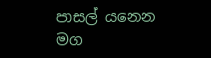පාසල් යනෙන මග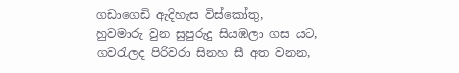ගඩාගෙඩි ඇදිහැස විස්කෝතු,
හුවමාරු වුන සුපුරුදු සියඹලා ගස යට,
ගවරැලද පිරිවරා සිනහ සී අත වනන,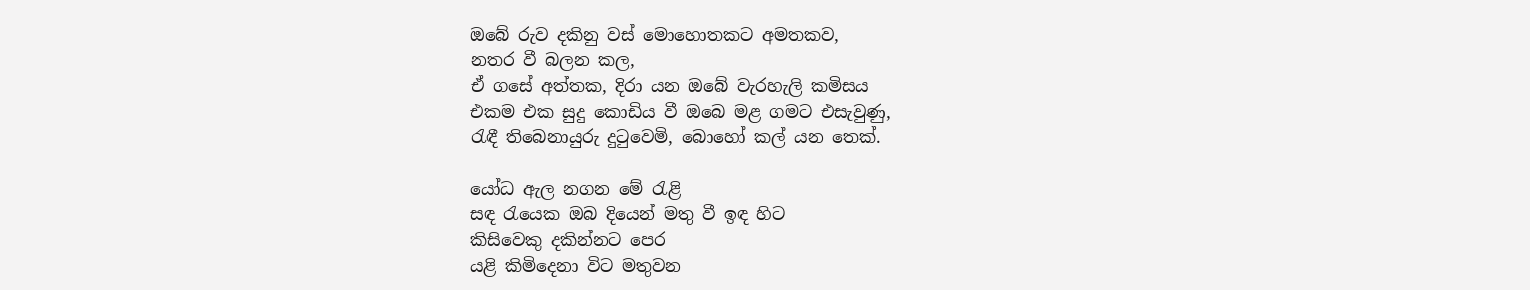ඔබේ රුව දකිනු වස් මොහොතකට අමතකව,
නතර වී බලන කල,
ඒ ගසේ අත්තක, දිරා යන ඔබේ වැරහැලි කමිසය
එකම එක සුදු කොඩිය වී ඔබෙ මළ ගමට එසැවුණු,
රැඳී තිබෙනායුරු දුටුවෙමි, බොහෝ කල් යන තෙක්.

යෝධ ඇල නගන මේ රැළි
සඳ රැයෙක ඔබ දියෙන් මතු වී ඉඳ හිට
කිසිවෙකු දකින්නට පෙර
යළි කිමිදෙනා විට මතුවන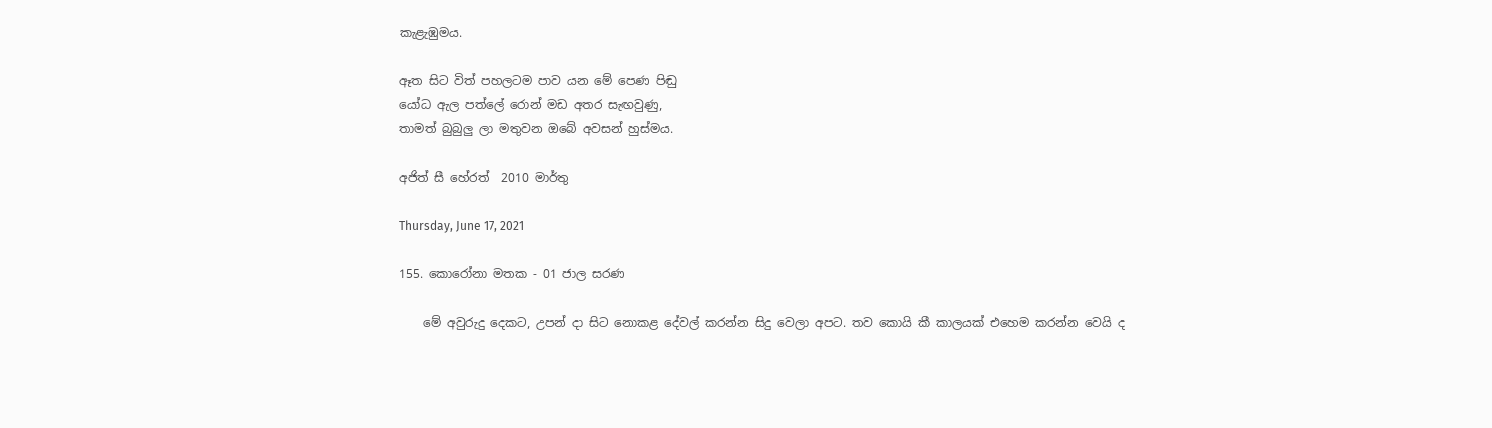කැළැඹුමය.

ඈත සිට විත් පහලටම පාව යන මේ පෙණ ‍පිඬු
යෝධ ඇල පත්ලේ රොන් මඩ අතර සැඟවුණු,
තාමත් බුබුලු ලා මතුවන ඔබේ අවසන් හුස්‍මය.

අජිත් සී හේරත්  2010 මාර්තු

Thursday, June 17, 2021

155. කොරෝනා මතක - 01 ජාල සරණ

    මේ අවුරුදු දෙකට, උපන් දා සිට නොකළ දේවල් කරන්න සිදු වෙලා අපට. තව කොයි කී කාලයක් එහෙම කරන්න වෙයි ද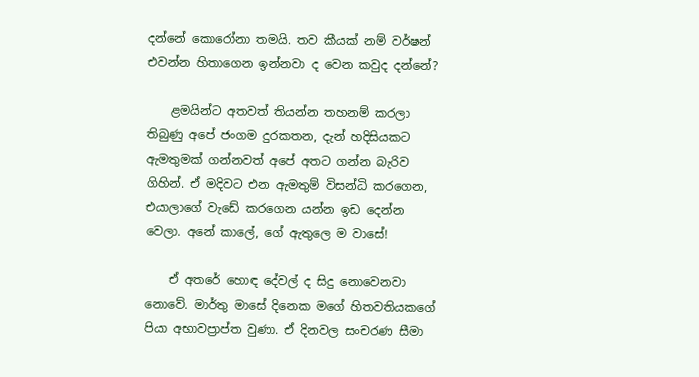දන්නේ කොරෝනා තමයි. තව කීයක් නම් වර්ෂන් එවන්න හිතාගෙන ඉන්නවා ද වෙන කවුද දන්නේ?

    ළමයින්ට අතවත් තියන්න තහනම් කරලා තිබුණු අපේ ජංගම දුරකතන, දැන් හදිසියකට ඇමතුමක් ගන්නවත් අපේ අතට ගන්න බැරිව ගිහින්. ඒ මදිවට එන ඇමතුම් විසන්ධි කරගෙන, එයාලාගේ වැඩේ කරගෙන යන්න ඉඩ දෙන්න‌ වෙලා. අනේ කාලේ, ගේ ඇතුලෙ ම වාසේ!

    ඒ අතරේ හොඳ දේවල් ද සිදු නොවෙනවා නොවේ. මාර්තු මාසේ දිනෙක මගේ හිතවතියකගේ පියා අභාවප්‍රාප්ත වුණා. ඒ දිනවල සංචරණ සීමා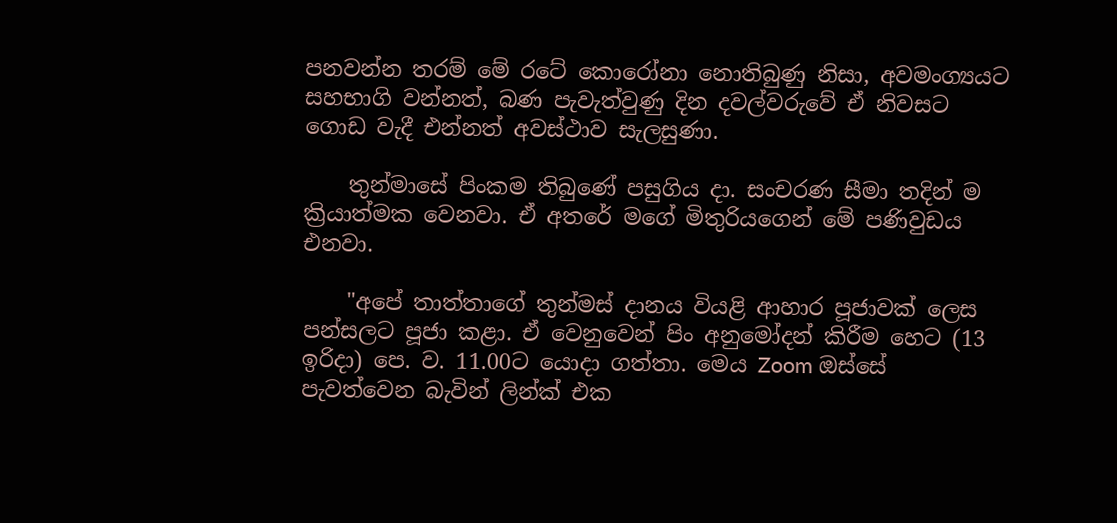පනවන්න තරම් මේ රටේ කොරෝනා නොතිබුණු නිසා, අවමංග්‍යයට සහභාගි වන්නත්, බණ පැවැත්වුණු දින දවල්වරුවේ ඒ නිවසට ගොඩ වැදී එන්නත් අවස්ථාව සැලසුණා.

    තුන්මාසේ පිංකම තිබුණේ පසුගිය දා. සංචරණ සීමා තදින් ම ක්‍රියාත්මක වෙනවා. ඒ අතරේ මගේ මිතුරියගෙන් මේ පණිවුඩය එනවා.

    "අපේ තාත්තාගේ තුන්මස් දානය වියළි ආහාර පූජාවක් ලෙස පන්සලට පූජා කළා. ඒ වෙනුවෙන් පිං අනුමෝදන් කිරීම හෙට (13 ඉරිදා) පෙ. ව. 11.00ට යොදා ගත්තා. මෙය Zoom ඔස්සේ පැවත්වෙන බැවින් ලින්ක් එක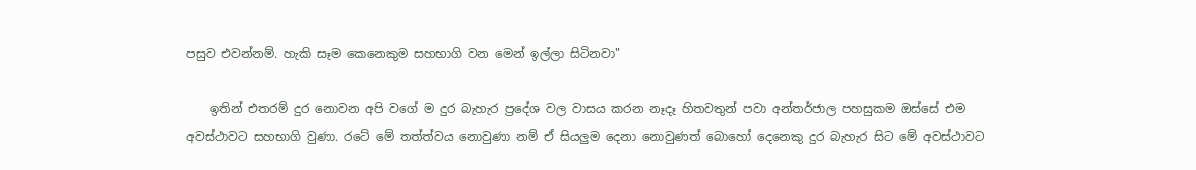පසුව එවන්නම්. හැකි සෑම ‌කෙනෙකුම සහභාගි වන මෙන් ඉල්ලා සිටිනවා"

    ඉතින් එතරම් දුර නොවන අපි වගේ ම දුර බැහැර ‌ප්‍රදේශ වල වාසය කරන නෑදෑ හිතවතුන් පවා අන්තර්ජාල පහසුකම ඔස්සේ එම අවස්ථාවට සහභාගි වුණා. රටේ මේ තත්ත්වය නොවුණා නම් ඒ සියලුම දෙනා නොවුණත් බොහෝ දෙනෙකු දුර බැහැර සිට මේ අවස්ථාවට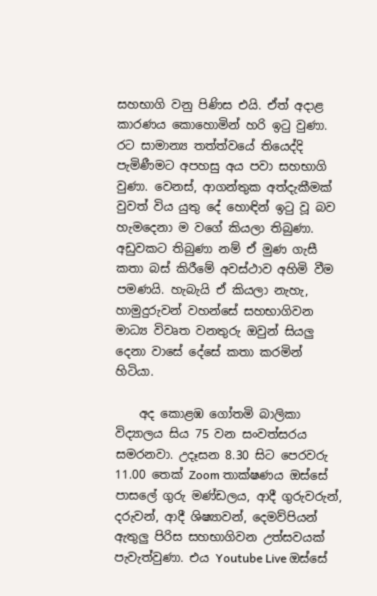සහභාගි ‌වනු පිණිස එයි. ඒත් අදාළ කාරණය කොහොමින් හරි ඉටු වුණා. රට සාමාන්‍ය තත්ත්වයේ තියෙද්දි පැමිණීමට අපහසු අය පවා සහභාගි වුණා. වෙනස්, ආගන්තුක අත්දැකීමක් වුවත් විය යුතු දේ හොඳින් ඉටු වූ බව හැමදෙනා ම වගේ කියලා තිබුණා. අඩුවකට තිබුණා නම් ඒ මුණ ගැසී කතා බස් කිරීමේ අවස්ථාව අහිමි වීම පමණයි. හැබැයි ඒ කියලා නැහැ, හාමුදුරුවන් වහන්සේ සහභාගිවන මාධ්‍ය විවෘත වනතුරු ඔවුන් සියලු දෙනා වාසේ දේසේ කතා කරමින් හිටියා.

    අද කොළඹ ගෝතමි බාලිකා විද්‍යාලය සිය 75 වන සංවත්සරය සමරනවා. උදෑසන 8.30 සිට පෙරවරු 11.00 තෙක් Zoom තාක්ෂණය ඔස්සේ පාසලේ ගුරු මණ්ඩලය, ආදී ගුරුවරුන්, දරුවන්, ආදී ශිෂ්‍යාවන්, දෙමව්පියන් ඇතුලු පිරිස සහභාගිවන උත්සවයක් පැවැත්වුණා. එය Youtube Live ඔස්සේ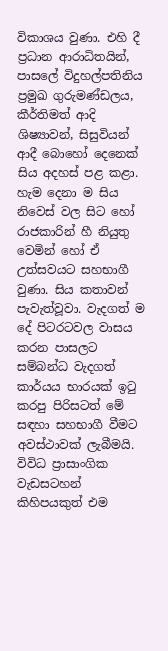විකාශය වුණා. එහි දී ප්‍රධාන ආරාධිතයින්, පාසලේ විදුහල්පතිනිය ප්‍රමුඛ ගුරුමණ්ඩලය, කීර්තිමත් ආදි ශිෂ්‍යාවන්, සිසුවියන් ආදී බොහෝ‌ දෙනෙක් සිය අදහස් පළ කළා. හැම දෙනා ම සිය නිවෙස් වල සිට හෝ රාජකාරින් හී නියුතු වෙමින් හෝ ඒ උත්සවයට සහභාගී වුණා. සිය කතාවන් පැවැත්වූවා. වැදගත් ම දේ පිටරටවල වාසය කරන පාසලට සම්බන්ධ වැදගත් කාර්යය භාරයක් ඉටු කරපු පිරිසටත් මේ සඳහා සහභාගී වීමට අවස්ථාවක් ලැබීමයි. විවිධ ප්‍රාසාංගික වැඩසටහන් කිහිපයකුත් එම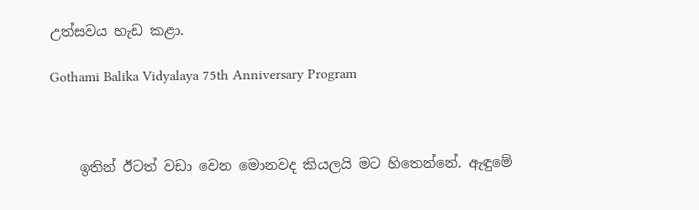උත්සවය හැඩ කළා.

Gothami Balika Vidyalaya 75th Anniversary Program



    ඉතින් ඊටත් වඩා වෙන ‌මොනවද කියලයි මට හිතෙන්නේ. ඇඳුමේ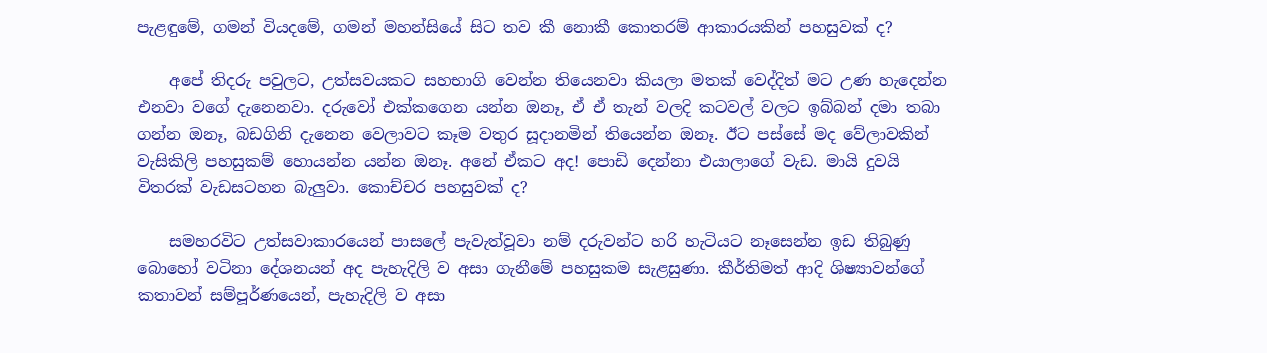පැළඳුමේ, ගමන් වියදමේ, ගමන් මහන්සියේ සිට තව කී නොකී ‌කොතරම් ආකාරයකින් පහසුවක් ද?

    අපේ තිදරු පවුලට, උත්සවයකට සහභාගි වෙන්න තියෙනවා කියලා මතක් වෙද්දිත් මට උණ හැදෙන්න එනවා වගේ දැනෙනවා. දරුවෝ එක්කගෙන යන්න ඔනෑ, ඒ ඒ තැන් වලදි කටවල් වලට ඉබ්බන් දමා තබා ගන්න ඔනෑ, බඩගිනි දැනෙන වෙලාවට කෑම වතුර සූදානමින් තියෙන්න ඔනෑ. ඊට පස්සේ මද වේලාවකින් වැසිකිලි පහසුකම් හොයන්න යන්න ඔනෑ. අනේ ඒකට අද! පොඩි දෙන්නා එයාලාගේ වැඩ. මායි දුවයි විතරක් වැඩසටහන බැලුවා. කොච්චර පහසුවක් ද?

    සමහරවිට උත්සවාකාරයෙන් පාසලේ පැවැත්වූවා නම් දරුවන්ට හරි හැටියට නෑසෙන්න ඉඩ තිබුණු බොහෝ වටිනා දේශනයන් අද පැහැදිලි ව අසා ගැනීමේ පහසුකම සැළසුණා. කීර්තිමත් ආදි ශිෂ්‍යාවන්ගේ කතාවන් සම්පූර්ණයෙන්, පැහැදිලි ව අසා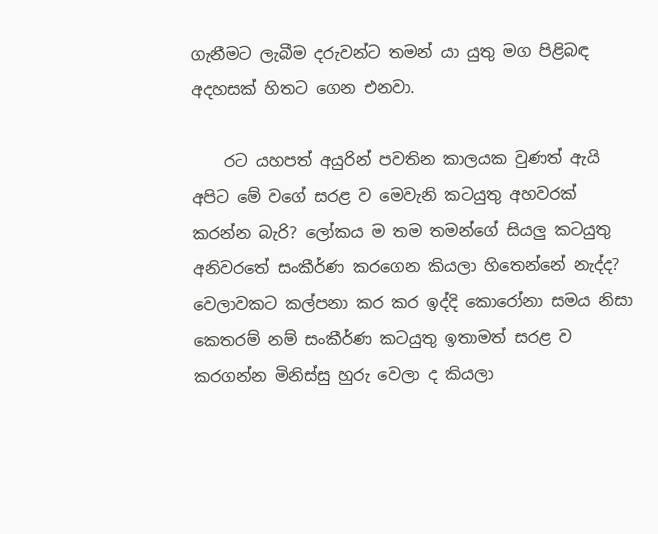ගැනීමට ලැබීම දරුවන්ට තමන් යා යුතු මග පිළිබඳ අදහසක් හිතට ගෙන එනවා.

    රට යහපත් අයුරින් පවතින කාලයක වුණත් ඇයි අපිට මේ වගේ සරළ ව මෙවැනි කටයුතු අහවරක් කරන්න බැරි? ලෝකය ම තම තමන්ගේ සියලු කටයුතු අනිවරතේ සංකීර්ණ කරගෙන කියලා හිතෙන්නේ නැද්ද? වෙලාවකට කල්පනා කර කර ඉද්දි කොරෝනා සමය නිසා කෙතරම් නම් සංකීර්ණ කටයුතු ඉතාමත් සරළ ව කරගන්න මිනිස්සු හුරු වෙලා ද කියලා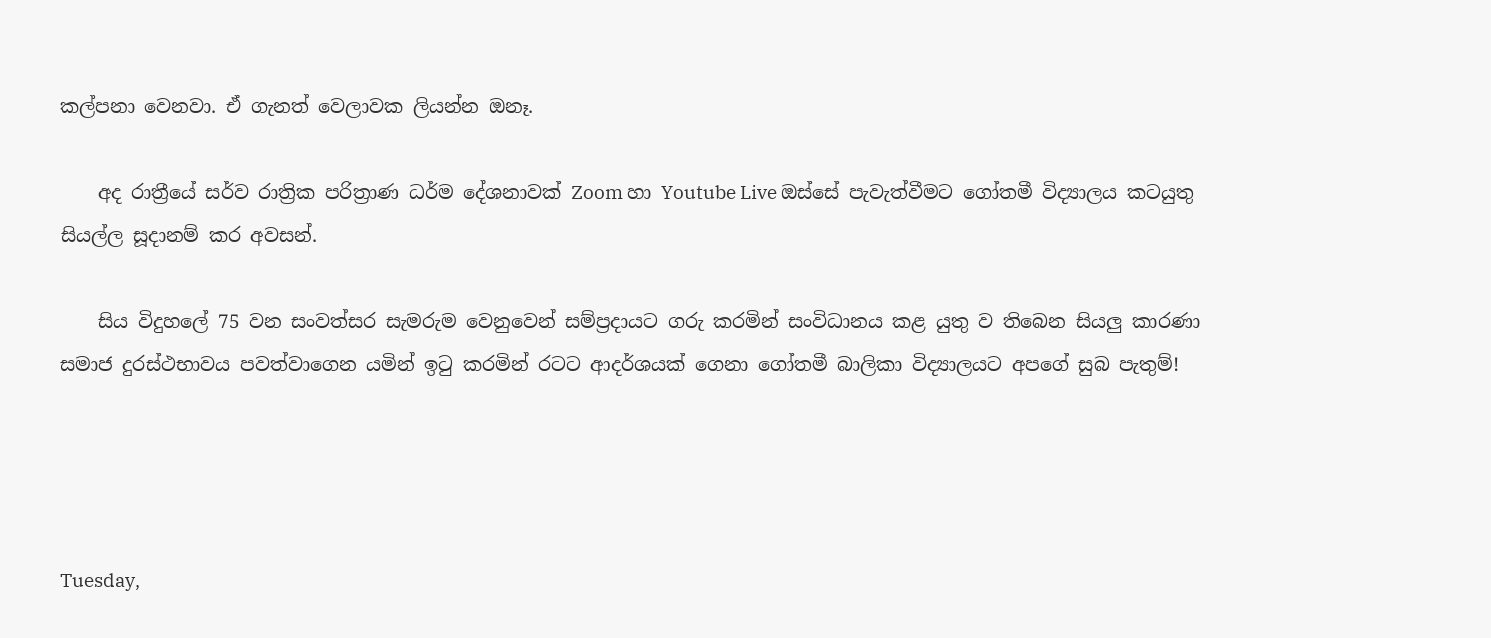කල්පනා වෙනවා. ඒ ගැනත් වෙලාවක ලියන්න ඔනෑ.

    අද රාත්‍රීයේ සර්ව රාත්‍රික පරිත්‍රාණ ධර්ම දේශනාවක් Zoom හා Youtube Live ඔස්සේ පැවැත්වීමට ගෝතමී විද්‍යාලය කටයුතු සියල්ල සූදානම් කර අවසන්.

    සිය විදුහලේ 75 වන සංවත්සර සැමරුම වෙනුවෙන් සම්ප්‍රදායට ගරු කරමින් සංවිධානය කළ යුතු ව තිබෙන සියලු කාරණා සමාජ දුරස්ථභාවය පවත්වාගෙන යමින් ඉටු කරමින් රටට ආදර්ශයක් ගෙනා ගෝතමී බාලිකා විද්‍යාලයට අපගේ සුබ පැතුම්!




Tuesday,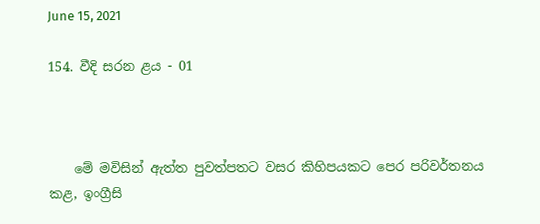June 15, 2021

154. වීදි සරන ළය - 01



    මේ මවිසින් ඇත්ත පුවත්පතට වසර කිහිපයකට පෙර පරිවර්තනය කළ, ඉංග්‍රීසි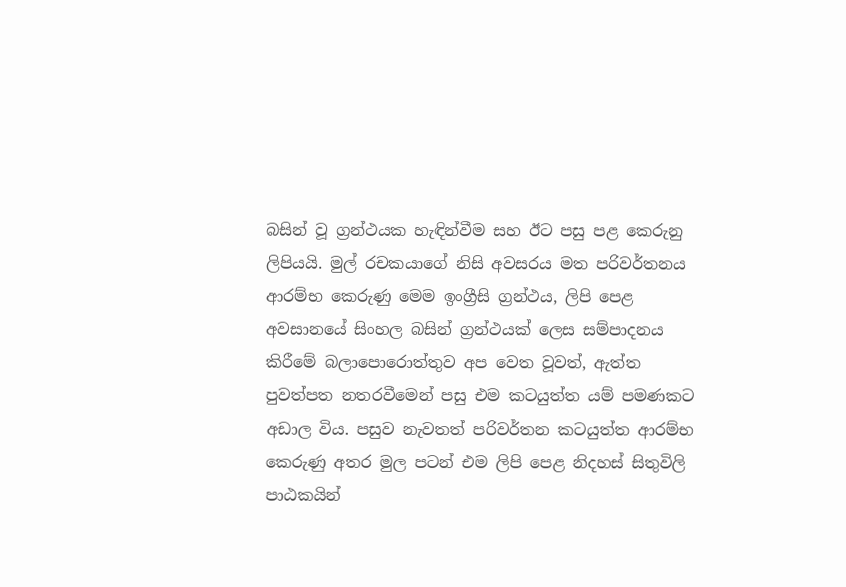බසින් වූ ග්‍රන්ථයක හැඳින්වීම සහ ඊට පසු පළ කෙරුනු ලිපියයි. මුල් රචකයාගේ නිසි අවසරය මත පරිවර්තනය ආරම්භ කෙරුණු මෙම ඉංග්‍රීසි ග්‍රන්ථය, ලිපි පෙළ අවසානයේ සිංහල බසින් ග්‍රන්ථයක් ලෙස සම්පාදනය කිරීමේ බලාපොරොත්තුව අප වෙත වූවත්, ඇත්ත පුවත්පත නතරවීමෙන් පසු එම කටයුත්ත යම් පමණකට අඩාල විය. පසුව නැවතත් පරිවර්තන කටයුත්ත ආරම්භ කෙරුණු අතර ‌මුල පටන් එම ලිපි පෙළ නිදහස් සිතුවිලි පාඨකයින්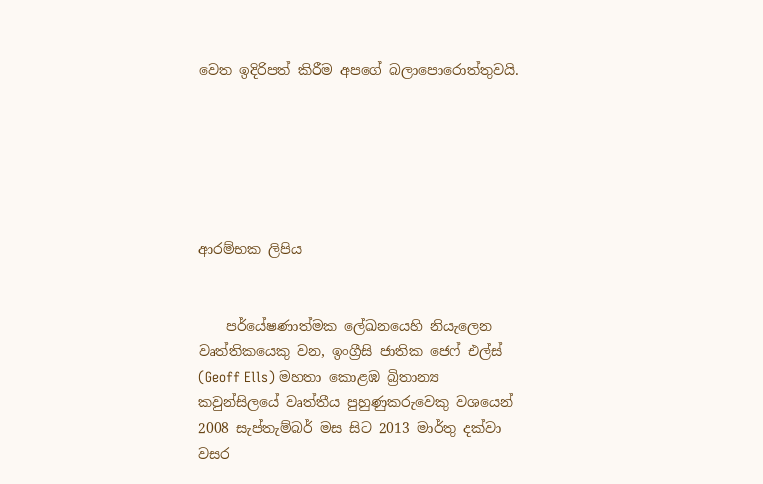වෙත ඉදිරිපත් කිරීම අපගේ බලාපොරොත්තුවයි.






ආරම්භක ලිපිය


    පර්යේෂණාත්මක ලේඛනයෙහි නියැලෙන වෘත්තිකයෙකු වන, ඉංග්‍රීසි ජාතික ජෙෆ් එල්ස් (Geoff Ells) මහතා කොළඹ බ්‍රිතාන්‍ය කවුන්සිලයේ වෘත්තීය පුහුණුකරුවෙකු වශයෙන් 2008 සැප්තැම්බර් මස සිට 2013 මාර්තු දක්වා වසර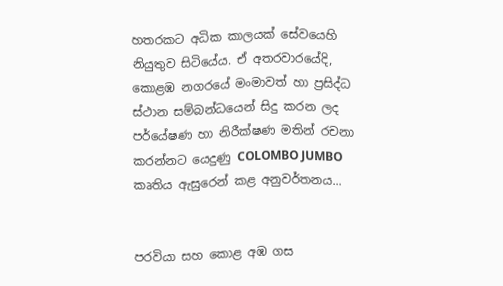හතරකට අධික කාලයක් සේවයෙහි නියුතුව සිටියේය. ඒ අතරවාරයේදි, කොළඹ නගරයේ මංමාවත් හා ප්‍රසිද්ධ ස්ථාන සම්බන්ධයෙන් සිදු කරන ලද පර්යේෂණ හා නිරීක්ෂණ මතින් රචනා කරන්නට යෙදුණු COLOMBO JUMBO කෘතිය ඇසුරෙන් කළ අනුවර්තනය...


පරවියා සහ කොළ අඹ ගස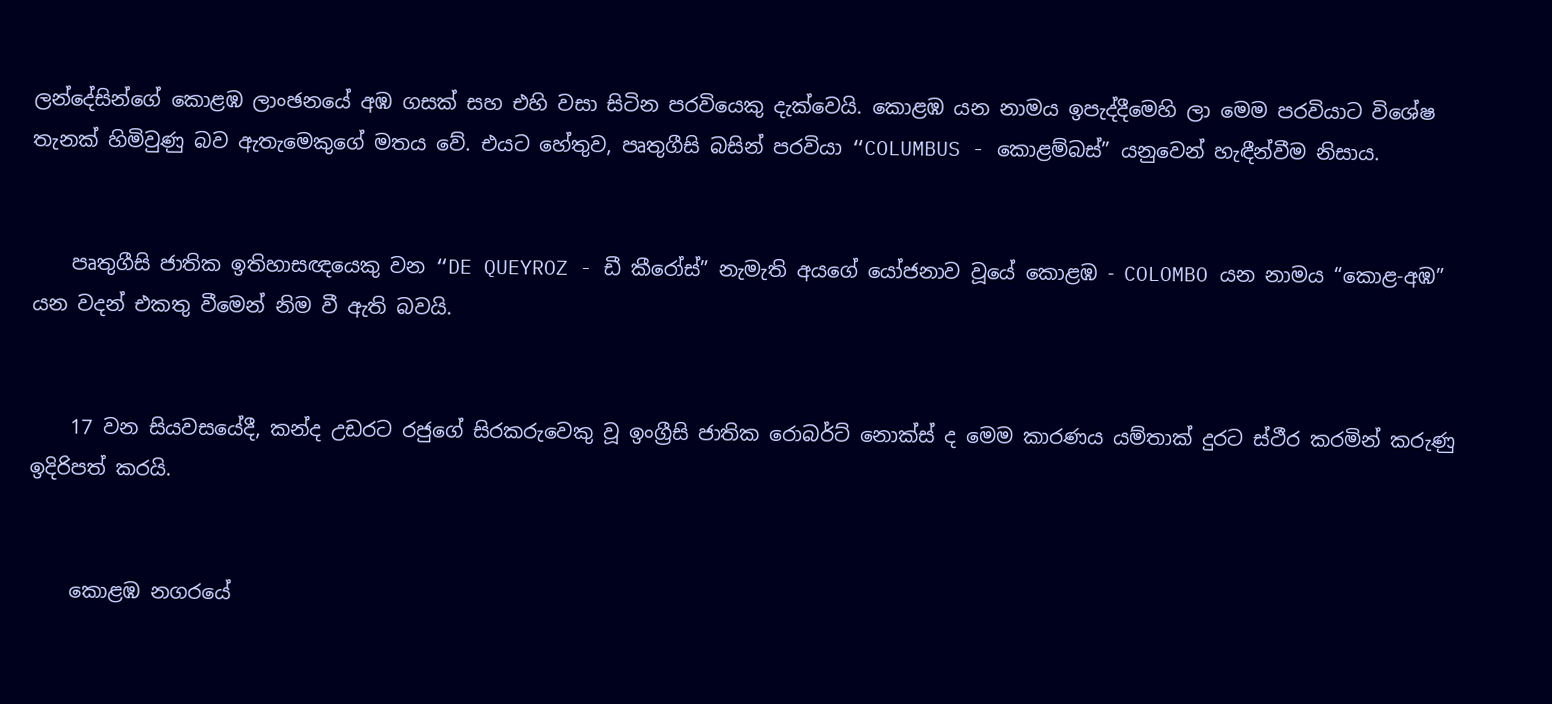ලන්දේසින්ගේ කොළඹ ලාංඡනයේ අඹ ගසක් සහ එහි වසා සිටින පරවියෙකු දැක්වෙයි. කොළඹ යන නාමය ඉපැද්දීමෙහි ලා මෙම පරවියාට විශේෂ තැනක් හිමිවුණු බව ඇතැමෙකුගේ මතය වේ. එයට හේතුව, පෘතුගීසි බසින් පරවියා “COLUMBUS - කොළම්බස්” යනුවෙන් හැඳීන්වීම නිසාය.


    පෘතුගීසි ජාතික ඉතිහාසඥයෙකු වන “DE QUEYROZ - ඩී කීරෝස්” නැමැති අයගේ යෝජනාව වූයේ කොළඹ - COLOMBO යන නාමය “කොළ-අඹ” යන වදන් එකතු වීමෙන් නිම වී ඇති බවයි.


    17 වන සියවසයේදී, කන්ද උඩරට රජුගේ සිරකරුවෙකු වූ ඉංග්‍රීසි ජාතික රොබර්ට් නොක්ස් ද මෙම කාරණය යම්තාක් දුරට ස්ථීර කරමින් කරුණු ඉදිරිපත් කරයි.


    කොළඹ නගරයේ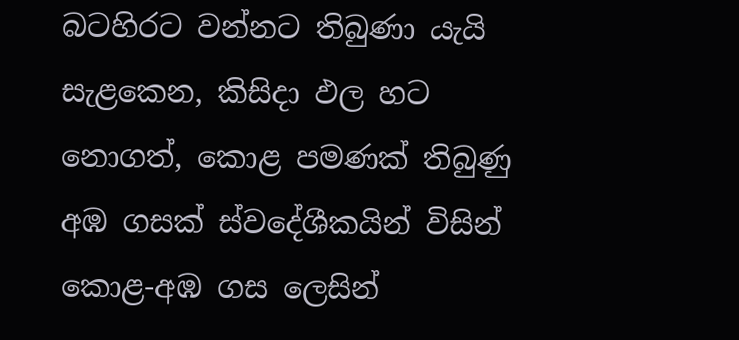බටහිරට වන්නට තිබුණා යැයි සැළකෙන, කිසිදා ඵල හට නොගත්, කොළ පමණක් තිබුණු අඹ ගසක් ස්වදේශීකයින් විසින් කොළ-අඹ ගස ලෙසින්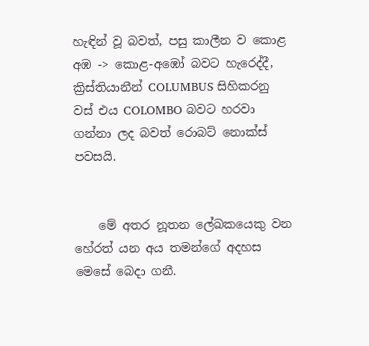හැඳින් වූ බවත්, පසු කාලීන ව කොළ අඹ -> කොළ-අඹෝ බවට හැරෙද්දී, ක්‍රිස්තියානීන් COLUMBUS සිහිකරනු වස් එය COLOMBO බවට හරවා ගන්නා ලද බවත් රොබට් නොක්ස් පවසයි.


    මේ අතර නූතන ලේඛකයෙකු වන හේරත් යන අය තමන්ගේ අදහස මෙසේ බෙදා ගනී.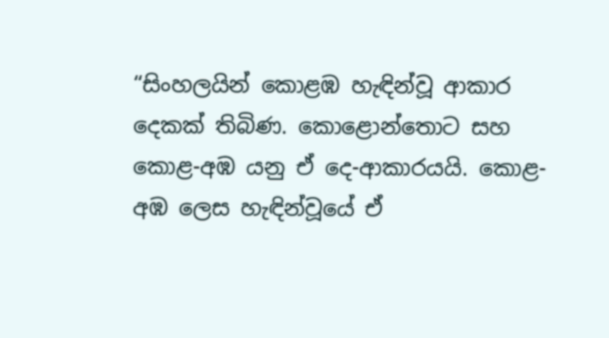“සිංහලයින් කොළඹ හැඳින්වූ ආකාර දෙකක් තිබිණ. කොළොන්තොට සහ කොළ-අඹ යනු ඒ දෙ-ආකාරයයි. කොළ-අඹ ලෙස හැඳින්වූයේ ඒ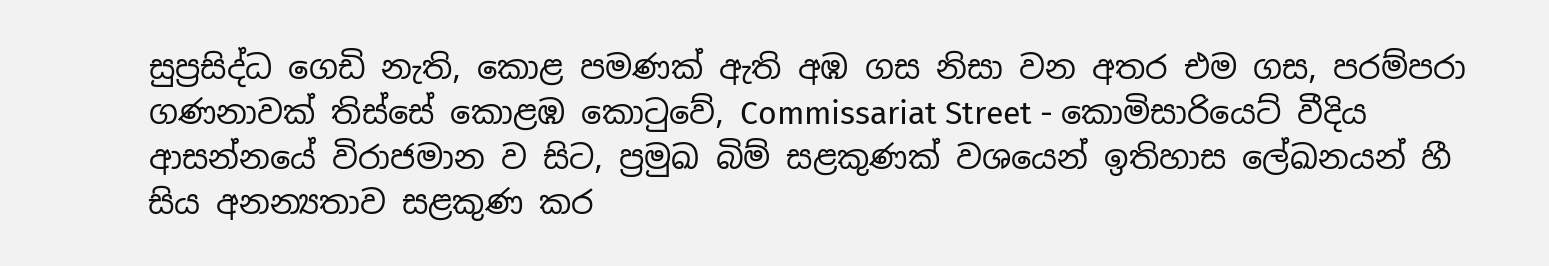සුප්‍රසිද්ධ ගෙඩි නැති, කොළ පමණක් ඇති අඹ ගස නිසා වන අතර එම ගස, පරම්පරා ගණනාවක් තිස්සේ කොළඹ කොටුවේ, Commissariat Street - කොමිසාරියෙට් වීදිය ආසන්නයේ විරාජමාන ව සිට, ප්‍රමුඛ බිම් සළකුණක් වශයෙන් ඉතිහාස ලේඛනයන් හී සිය අනන්‍යතාව සළකුණ කර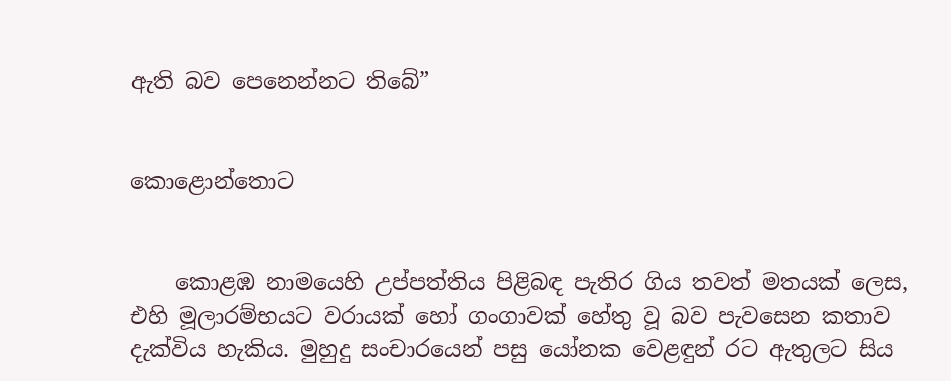ඇති බව පෙනෙන්නට තිබේ”


කොළොන්තොට


    කොළඹ නාමයෙහි උප්පත්තිය පිළිබඳ පැතිර ගිය තවත් මතයක් ලෙස, එහි මූලාරම්භයට වරායක් හෝ ගංගාවක් හේතු වූ බව පැවසෙන කතාව දැක්විය හැකිය. මුහුදු සංචාරයෙන් පසු යෝනක වෙළඳුන් රට ඇතුලට සිය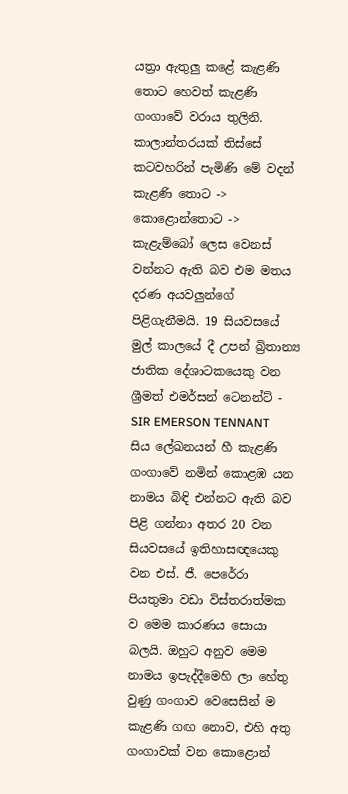යත්‍රා ඇතුලු කළේ කැළණි තොට හෙවත් කැළණි ගංගාවේ වරාය තුලිනි. කාලාන්තරයක් තිස්සේ කටවහරින් පැමිණි මේ වදන් කැළණි තොට -> කොළොන්තොට -> කැළැම්බෝ ලෙස වෙනස් වන්නට ඇති බව එම මතය දරණ අයවලුන්ගේ පිළිගැනීමයි. 19 සියවසයේ මුල් කාලයේ දී උපන් බ්‍රිතාන්‍ය ජාතික දේශාටකයෙකු වන ශ්‍රීමත් එමර්සන් ටෙනන්ට් - SIR EMERSON TENNANT සිය ලේඛනයන් හී කැළණි ගංගාවේ නමින් කොළඹ යන නාමය බිඳි එන්නට ඇති බව පිළි ගන්නා අතර 20 වන සියවසයේ ඉතිහාසඥයෙකු වන එස්. ජී. පෙරේරා පියතුමා වඩා විස්තරාත්මක ව මෙම කාරණය සොයා බලයි. ඔහුට අනුව මෙම නාමය ඉපැද්දීමෙහි ලා හේතු වුණු ගංගාව වෙසෙසින් ම කැළණි ගඟ නොව, එහි අතු ගංගාවක් වන කොළොන්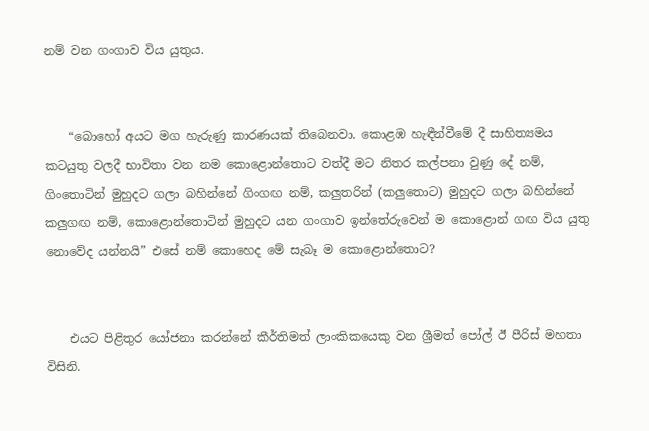නම් වන ගංගාව විය යුතුය.


    “බොහෝ අයට මග හැරුණු කාරණයක් තිබෙනවා. කොළඹ හැඳීන්වීමේ දී සාහිත්‍යමය කටයුතු වලදී භාවිතා වන නම කොළොන්තොට වත්දී මට නිතර කල්පනා වුණු දේ නම්, ගිංතොටින් මුහුදට ගලා බහින්නේ ගිංගඟ නම්, කලුතරින් (කලුතොට) මුහුදට ගලා බහින්නේ කලුගඟ නම්, කොළොන්තොටින් මුහුදට යන ගංගාව ඉන්තේරුවෙන් ම කොළොන් ගඟ විය යුතු නොවේද යන්නයි” එසේ නම් කොහෙද මේ සැබෑ ම කොළොන්තොට?


    එයට පිළිතුර යෝජනා කරන්නේ කීර්තිමත් ලාංකිකයෙකු වන ශ්‍රීමත් පෝල් ඊ පීරිස් මහතා විසිනි.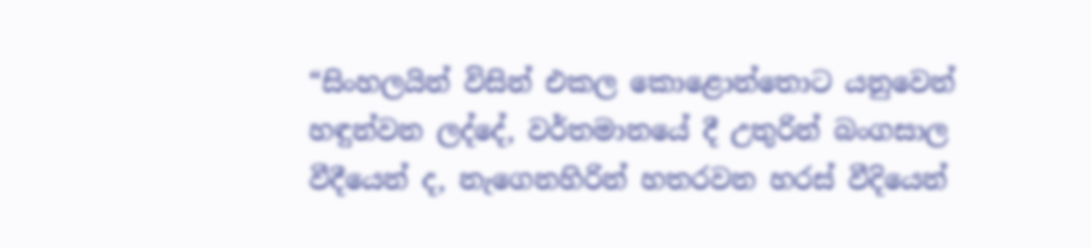“සිංහලයින් විසින් එකල කොළොන්තොට යනුවෙන් හඳුන්වන ලද්දේ, වර්තමානයේ දී උතුරින් බංගසාල වීදීයෙන් ද, නැගෙනහිරින් හතරවන හරස් වීදියෙන්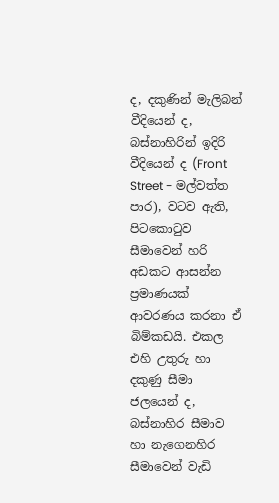ද, දකුණින් මැලිබන් වීදියෙන් ද, බස්නාහිරින් ඉදිරි වීදියෙන් ද (Front Street - මල්වත්ත පාර), වටව ඇති, පිටකොටුව සීමාවෙන් හරි අඩකට ආසන්න ප්‍රමාණයක් ආවරණය කරනා ඒ බිම්කඩයි. එකල එහි උතුරු හා දකුණු සීමා ජලයෙන් ද, බස්නාහිර සීමාව හා නැගෙනහිර සීමාවෙන් වැඩි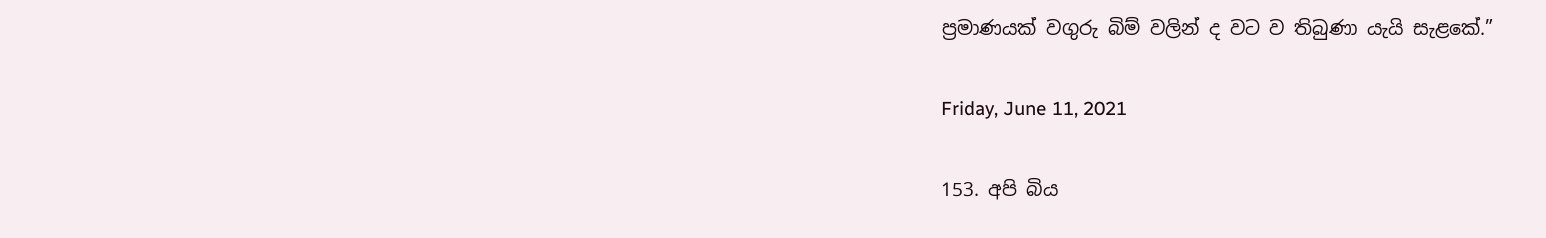ප්‍රමාණයක් වගුරු බිම් වලින් ද වට ව තිබුණා යැයි සැළකේ.”

Friday, June 11, 2021

153. අපි බිය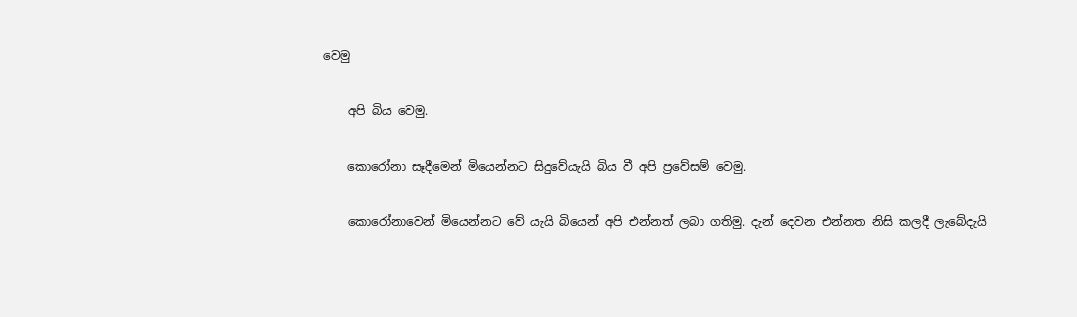වෙමු

    අපි බිය වෙමු.

    කොරෝනා සෑදීමෙන් ‌මියෙන්නට සිදුවේයැයි බිය වී අපි ප්‍රවේසම් වෙමු.

    කොරෝනාවෙන් මියෙන්නට වේ යැයි බියෙන් අපි එන්නත් ලබා ගතිමු. දැන් දෙවන එන්නත නිසි කලදී ලැබේදැයි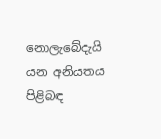නොලැබේදැයි යන අනියතය පිළිබඳ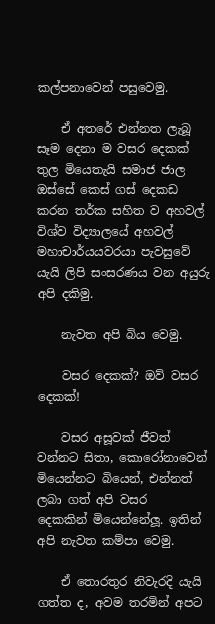කල්පනාවෙන් පසුවෙමු.

    ඒ අතරේ එන්නත ලැබූ සෑම දෙනා ම වසර දෙකක් තුල මියෙතැයි සමාජ ජාල ඔස්සේ කෙස් ගස් දෙකඩ කරන තර්ක සහිත ව අහවල් විශ්ව විද්‍යාලයේ අහවල් මහාචාර්යයවරයා පැවසුවේ යැයි ලිපි සංසරණය වන අයුරු අපි දකිමු.

    නැවත අපි බිය වෙමු.

    වසර දෙකක්? ඔව් වසර දෙකක්!

    වසර අසූවක් ජීවත් වන්නට සිතා, කොරෝනාවෙන් මියෙන්නට බියෙන්, එන්නත් ලබා ගත් අපි ‌වසර දෙකකින් ‌මියෙන්නේලූ. ඉතින් අපි නැවත කම්පා වෙමු.

    ඒ තොරතුර නිවැරදි යැයි ගත්ත ද, අවම තරමින් අපට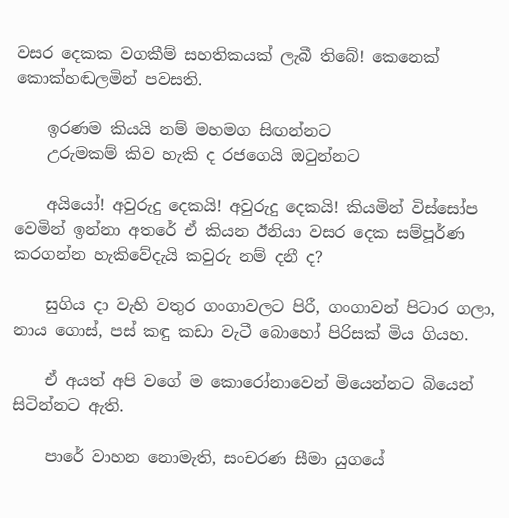වසර දෙකක වගකීම් සහතිකයක් ලැබී තිබේ! කෙනෙක් කොක්හඬලමින් පවසති.

    ඉරණම කියයි නම් මහමග සිඟන්නට‍
    උරුමකම් කිව හැකි ද රජගෙයි ඔටුන්නට

    අයියෝ! අවුරුදු දෙකයි! අවුරුදු දෙකයි! කියමින් විස්සෝප වෙමින් ඉන්නා අතරේ ඒ කියන ඊනියා වසර දෙක සම්පූර්ණ කරගන්න හැකිවේදැයි කවුරු නම් දනී ද?

    සුගිය දා වැහි වතුර ගංගාවලට පිරී, ගංගාවන් පිටාර ගලා, නාය ගොස්, පස් කඳු කඩා වැටී බොහෝ පිරිසක් මිය ගියහ.

    ඒ අයත් අපි වගේ ම කොරෝනාවෙන් මියෙන්නට බියෙන් සිටින්නට ඇති.

    පාරේ වාහන නොමැති, සංචරණ සීමා යුගයේ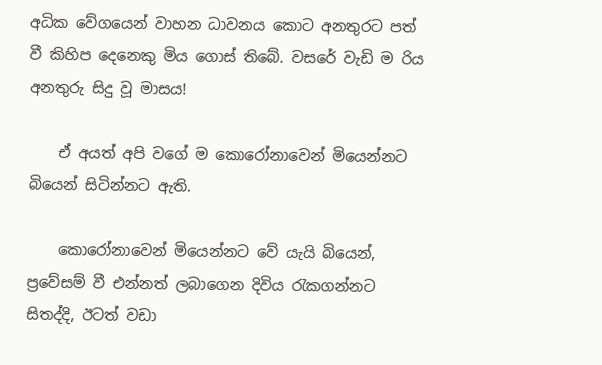අධික වේගයෙන් වාහන ධාවනය කොට අනතුරට පත් වී කිහිප දෙනෙකු මිය ගොස් තිබේ. වසරේ වැඩි ම රිය අනතුරු සිදු වූ මාසය!

    ඒ අයත් අපි වගේ ම කොරෝනාවෙන් මියෙන්නට බියෙන් සිටින්නට ඇති.

    කොරෝනාවෙන් මියෙන්නට වේ යැයි බියෙන්, ප්‍රවේසම් වී එන්නත් ලබාගෙන දිවිය රැකගන්නට සිතද්දි, ඊටත් වඩා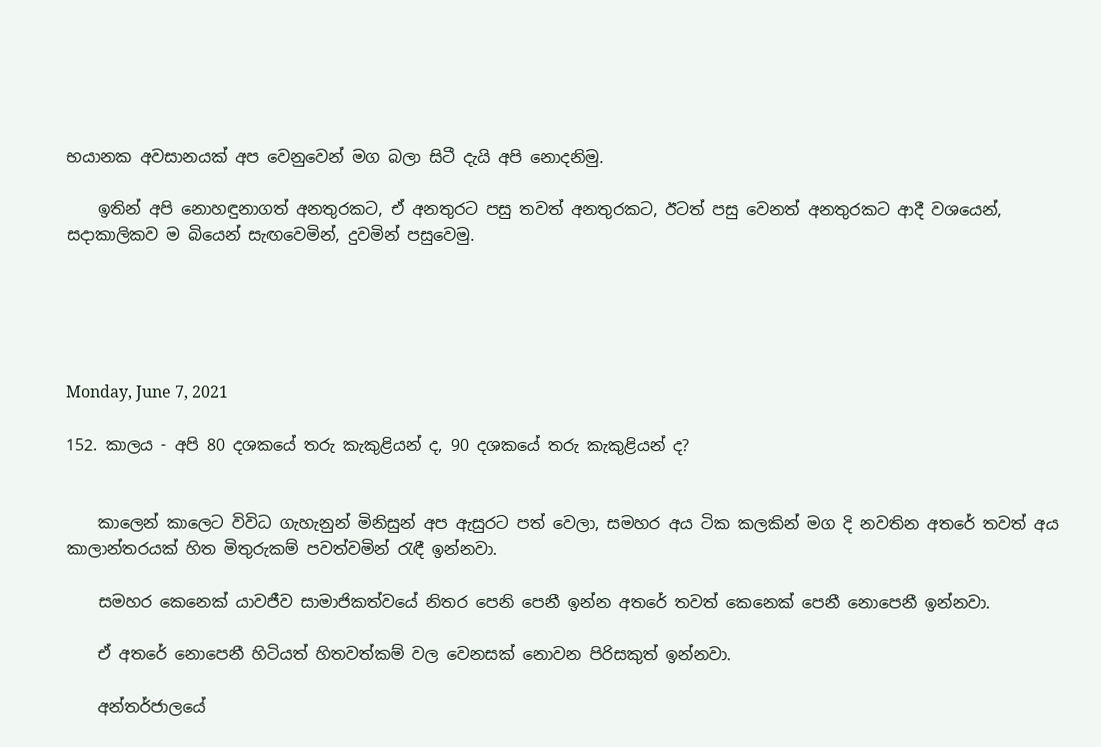භයානක අවසානයක් අප වෙනුවෙන් මග බලා සිටී දැයි අපි නොදනිමු.

    ඉතින් අපි නොහඳුනාගත් අනතුරකට, ඒ අනතුරට පසු තවත් අනතුරකට, ඊටත් පසු වෙනත් අනතුරකට ආදී වශයෙන්, සදාකාලිකව ම බියෙන් සැඟවෙමින්, දුවමින් පසුවෙමු.





Monday, June 7, 2021

152. කාලය - අපි 80 දශකයේ තරු කැකුළියන් ද, 90 දශකයේ තරු කැකුළියන් ද?


    කාලෙන් කාලෙට විවිධ ගැහැනුන් මිනිසුන් අප ඇසුරට පත් වෙලා, සමහර අය ටික කලකින් මග දි නවතින අතරේ තවත් අය කාලාන්තරයක් හිත මිතුරුකම් පවත්වමින් රැඳී ඉන්නවා.

    සමහර කෙනෙක් යාවජීව සාමාජිකත්වයේ නිතර පෙනි පෙනී ඉන්න අතරේ තවත් කෙනෙක් පෙනී නොපෙනී ඉන්නවා.

    ඒ අතරේ නොපෙනී හිටියත් හිතවත්කම් වල වෙනසක් නොවන පිරිසකුත් ඉන්නවා.

    අන්තර්ජාලයේ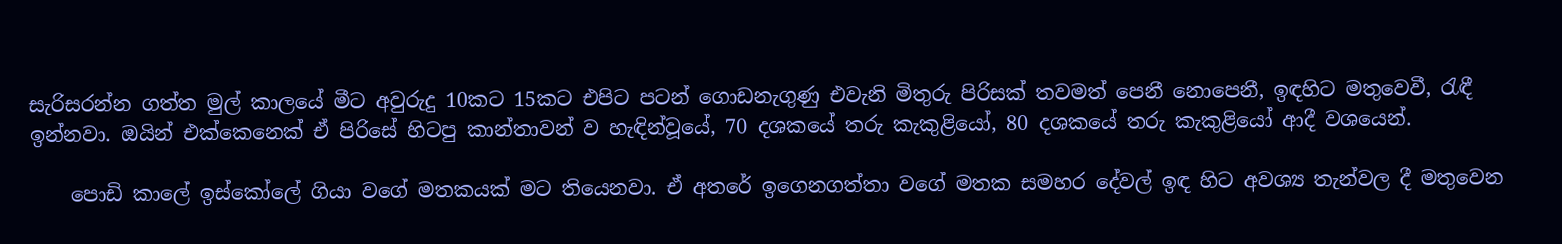සැරිසරන්න ගත්ත මුල් කාලයේ මීට අවුරුදු 10කට 15කට එපිට පටන් ගොඩනැගුණු එවැනි මිතුරු පිරිසක් තවමත් පෙනී නොපෙනී, ඉඳහිට මතුවෙවී, රැඳී ඉන්නවා. ඔයින් එක්කෙනෙක් ඒ පිරිසේ හිටපු කාන්තාවන් ව හැඳින්වූයේ, 70 දශකයේ තරු කැකුළියෝ, 80 දශකයේ තරු කැකුළියෝ ආදී වශයෙන්.

    පොඩි කාලේ ඉස්කෝලේ ගියා වගේ මතකයක් මට තියෙනවා. ඒ අතරේ ඉගෙනගත්තා වගේ මතක සමහර දේවල් ඉඳ හිට අවශ්‍ය තැන්වල දී මතුවෙන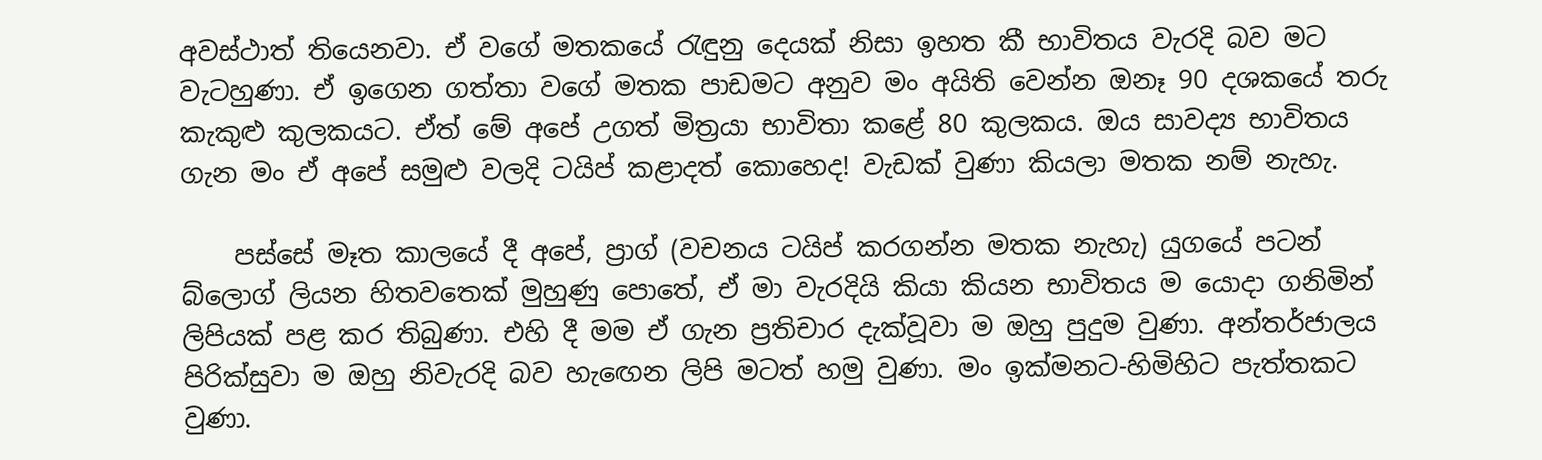අවස්ථාත් තියෙනවා. ඒ වගේ මතකයේ රැඳුනු දෙයක් නිසා ඉහත කී භාවිතය වැරදි බව මට වැටහුණා. ඒ ඉගෙන ගත්තා වගේ මතක පාඩමට අනුව මං අයිති වෙන්න ඔනෑ 90 දශකයේ තරු කැකුළු ‌කුලකයට. ඒත් මේ අප‌ේ උගත් මිත්‍රයා භාවිතා කළේ 80 කුලකය. ඔය සාවද්‍ය භාවිතය ගැන මං ඒ අපේ සමුළු වලදි ටයිප් කළාදත් කොහෙද! වැඩක් වුණා කියලා මතක නම් නැහැ.

    පස්සේ මෑත කාලයේ දී අපේ, ප්‍රාග් (වචනය ටයිප් කරගන්න මතක නැහැ) යුගයේ පටන් බ්ලොග් ලියන හිතවතෙක් මුහුණු පොතේ, ඒ මා වැරදියි කියා කියන භාවිතය ම යොදා ගනිමින් ලිපියක් පළ කර තිබුණා. එහි දී මම ඒ ගැන ප්‍රතිචාර දැක්වූවා ම ඔහු පුදුම වුණා. අන්තර්ජාලය පිරික්සුවා ම ඔහු නිවැරදි බව හැඟෙන ලිපි මටත් හමු වුණා. මං ඉක්මනට-හිමිහිට පැත්තකට වුණා.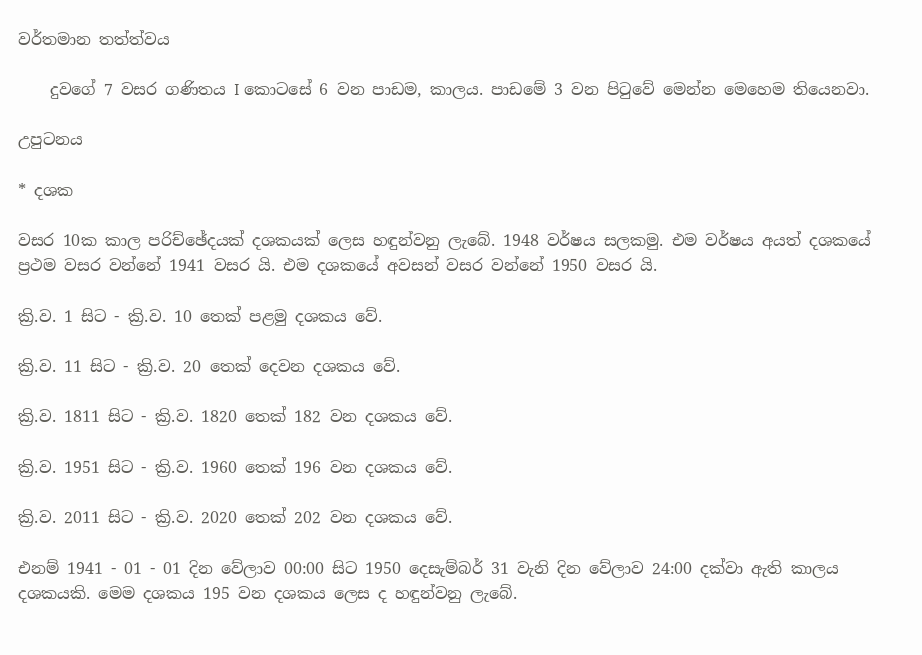වර්තමාන තත්ත්වය

    දුවගේ 7 වසර ගණිතය I කොටසේ 6 වන පාඩම, කාලය. පාඩමේ 3 වන පිටුවේ මෙන්න මෙහෙම තියෙනවා.

උපුටනය

* දශක

වසර 10ක කාල පරිච්ඡේදයක් දශකයක් ලෙස හඳුන්වනු ලැබේ. 1948 වර්ෂය සලකමු. එම වර්ෂය අයත් දශකයේ ප්‍රථම වසර වන්නේ 1941 වසර යි. එම දශකයේ අවසන් වසර වන්නේ 1950 වසර යි.

ක්‍රි.ව. 1 සිට - ක්‍රි.ව. 10 තෙක් පළමු දශකය වේ.

ක්‍රි.ව. 11 සිට - ක්‍රි.ව. 20 තෙක් දෙවන දශකය වේ.

ක්‍රි.ව. 1811 සිට - ක්‍රි.ව. 1820 තෙක් 182 වන දශකය වේ.

ක්‍රි.ව. 1951 සිට - ක්‍රි.ව. 1960 තෙක් 196 වන දශකය වේ.

ක්‍රි.ව. 2011 සිට - ක්‍රි.ව. 2020 තෙක් 202 වන දශකය වේ.

එනම් 1941 - 01 - 01 දින වේලාව 00:00 සිට 1950 දෙසැම්බර් 31 වැනි දින වේලාව 24:00 දක්වා ඇති කාලය දශකයකි. මෙම දශකය 195 වන දශකය ලෙස ද හඳුන්වනු ලැබේ.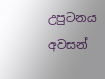උපුටනය අවසන්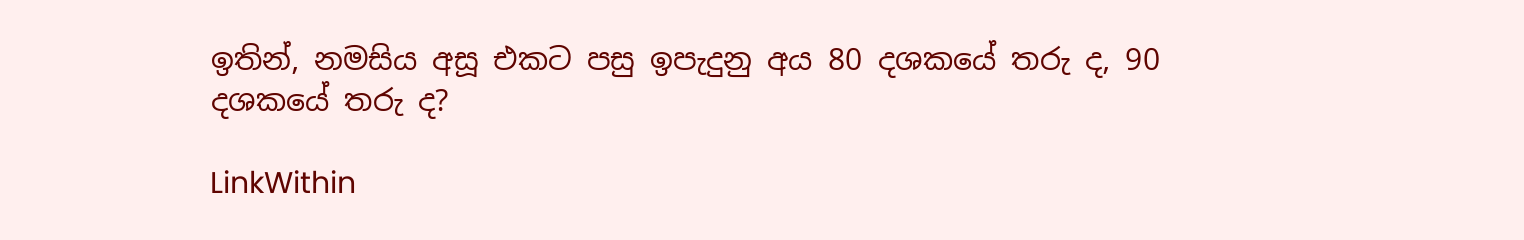ඉතින්, නමසිය අසූ එකට පසු ඉපැදුනු අය 80 දශකයේ තරු ද, 90 දශකයේ තරු ද?

LinkWithin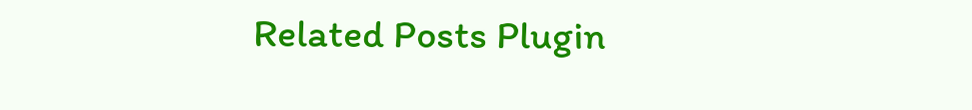Related Posts Plugin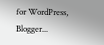for WordPress, Blogger...